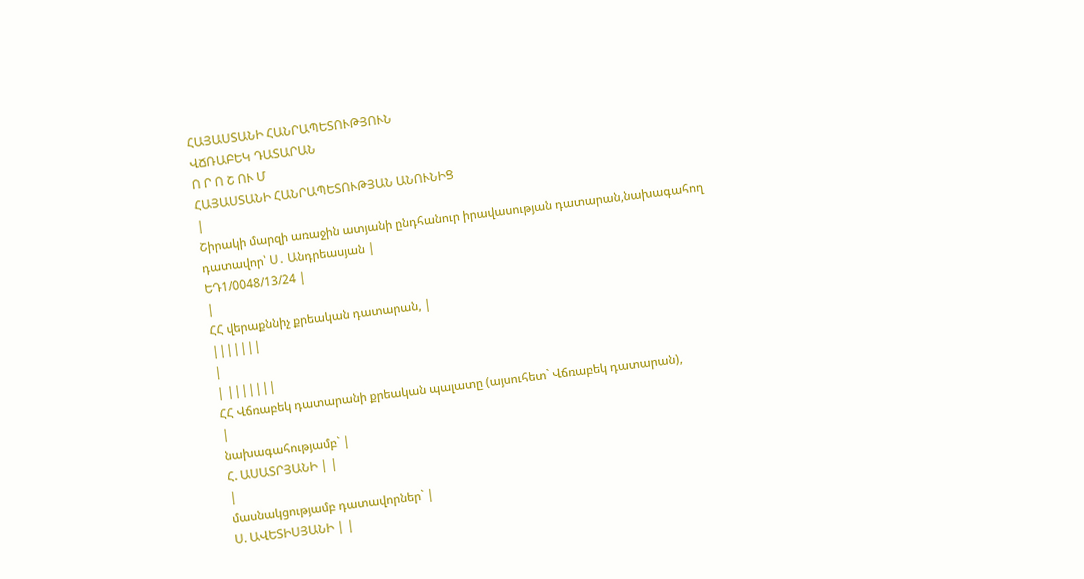ՀԱՅԱՍՏԱՆԻ ՀԱՆՐԱՊԵՏՈՒԹՅՈՒՆ
ՎՃՌԱԲԵԿ ԴԱՏԱՐԱՆ
Ո Ր Ո Շ ՈՒ Մ
ՀԱՅԱՍՏԱՆԻ ՀԱՆՐԱՊԵՏՈՒԹՅԱՆ ԱՆՈՒՆԻՑ
|
Շիրակի մարզի առաջին ատյանի ընդհանուր իրավասության դատարան,նախագահող դատավոր՝ Ս․ Անդրեասյան |
ԵԴ1/0048/13/24 |
|
ՀՀ վերաքննիչ քրեական դատարան, |
|||||||
|
| |||||||
ՀՀ Վճռաբեկ դատարանի քրեական պալատը (այսուհետ` Վճռաբեկ դատարան),
|
նախագահությամբ` |
Հ. ԱՍԱՏՐՅԱՆԻ | |
|
մասնակցությամբ դատավորներ` |
Ս. ԱՎԵՏԻՍՅԱՆԻ | |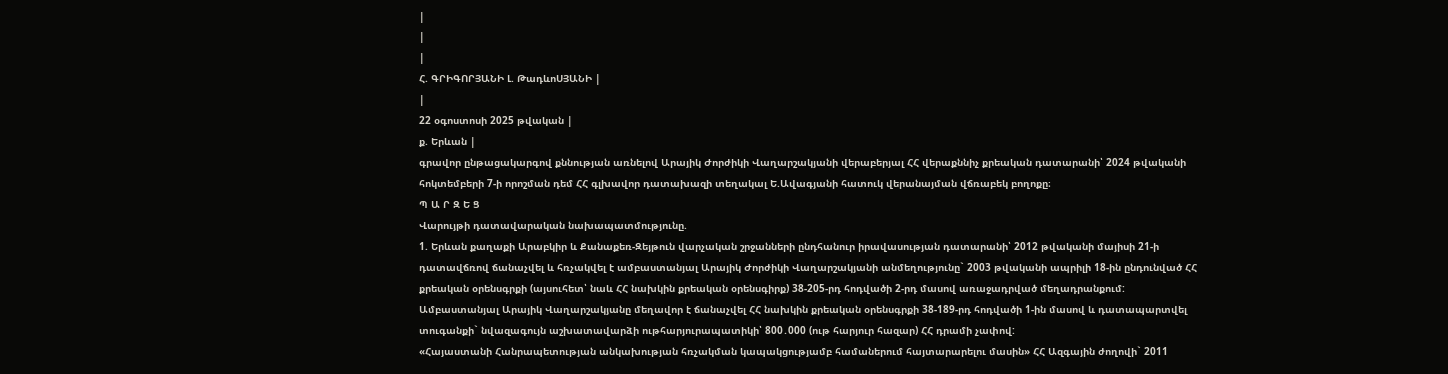|
|
|
Հ. ԳՐԻԳՈՐՅԱՆԻ Լ. ԹադևոՍՅԱՆԻ |
|
22 օգոստոսի 2025 թվական |
ք. Երևան |
գրավոր ընթացակարգով քննության առնելով Արայիկ Ժորժիկի Վաղարշակյանի վերաբերյալ ՀՀ վերաքննիչ քրեական դատարանի՝ 2024 թվականի հոկտեմբերի 7-ի որոշման դեմ ՀՀ գլխավոր դատախազի տեղակալ Ե.Ավագյանի հատուկ վերանայման վճռաբեկ բողոքը։
Պ Ա Ր Զ Ե Ց
Վարույթի դատավարական նախապատմությունը.
1. Երևան քաղաքի Արաբկիր և Քանաքեռ-Զեյթուն վարչական շրջանների ընդհանուր իրավասության դատարանի՝ 2012 թվականի մայիսի 21-ի դատավճռով ճանաչվել և հռչակվել է ամբաստանյալ Արայիկ Ժորժիկի Վաղարշակյանի անմեղությունը` 2003 թվականի ապրիլի 18-ին ընդունված ՀՀ քրեական օրենսգրքի (այսուհետ՝ նաև ՀՀ նախկին քրեական օրենսգիրք) 38-205-րդ հոդվածի 2-րդ մասով առաջադրված մեղադրանքում:
Ամբաստանյալ Արայիկ Վաղարշակյանը մեղավոր է ճանաչվել ՀՀ նախկին քրեական օրենսգրքի 38-189-րդ հոդվածի 1-ին մասով և դատապարտվել տուգանքի` նվազագույն աշխատավարձի ութհարյուրապատիկի՝ 800․000 (ութ հարյուր հազար) ՀՀ դրամի չափով:
«Հայաստանի Հանրապետության անկախության հռչակման կապակցությամբ համաներում հայտարարելու մասին» ՀՀ Ազգային ժողովի` 2011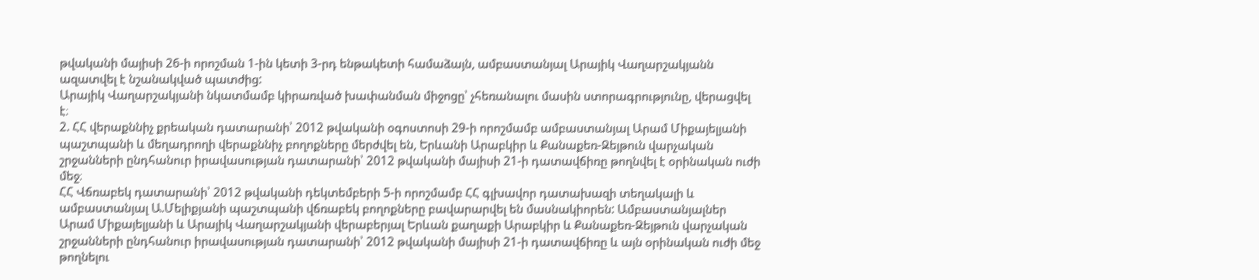թվականի մայիսի 26-ի որոշման 1-ին կետի 3-րդ ենթակետի համաձայն, ամբաստանյալ Արայիկ Վաղարշակյանն ազատվել է նշանակված պատժից:
Արայիկ Վաղարշակյանի նկատմամբ կիրառված խափանման միջոցը՝ չհեռանալու մասին ստորագրությունը, վերացվել է։
2. ՀՀ վերաքննիչ քրեական դատարանի՝ 2012 թվականի օգոստոսի 29-ի որոշմամբ ամբաստանյալ Արամ Միքայելյանի պաշտպանի և մեղադրողի վերաքննիչ բողոքները մերժվել են, Երևանի Արաբկիր և Քանաքեռ-Զեյթուն վարչական շրջանների ընդհանուր իրավասության դատարանի՝ 2012 թվականի մայիսի 21-ի դատավճիռը թողնվել է օրինական ուժի մեջ։
ՀՀ Վճռաբեկ դատարանի՝ 2012 թվականի դեկտեմբերի 5-ի որոշմամբ ՀՀ գլխավոր դատախազի տեղակալի և ամբաստանյալ Ա.Մելիքյանի պաշտպանի վճռաբեկ բողոքները բավարարվել են մասնակիորեն: Ամբաստանյալներ Արամ Միքայելյանի և Արայիկ Վաղարշակյանի վերաբերյալ Երևան քաղաքի Արաբկիր և Քանաքեռ-Զեյթուն վարչական շրջանների ընդհանուր իրավասության դատարանի՝ 2012 թվականի մայիսի 21-ի դատավճիռը և այն օրինական ուժի մեջ թողնելու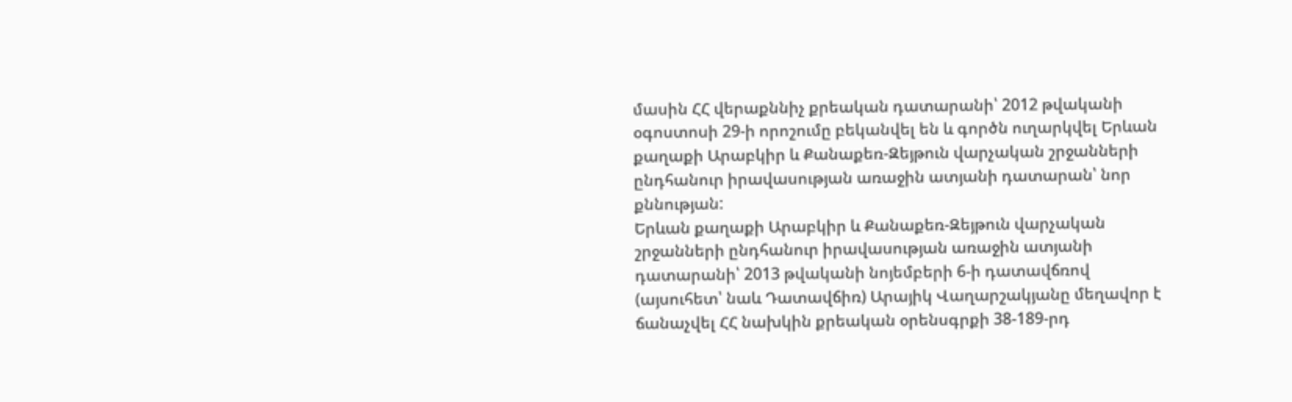մասին ՀՀ վերաքննիչ քրեական դատարանի՝ 2012 թվականի օգոստոսի 29-ի որոշումը բեկանվել են և գործն ուղարկվել Երևան քաղաքի Արաբկիր և Քանաքեռ-Զեյթուն վարչական շրջանների ընդհանուր իրավասության առաջին ատյանի դատարան՝ նոր քննության:
Երևան քաղաքի Արաբկիր և Քանաքեռ-Զեյթուն վարչական շրջանների ընդհանուր իրավասության առաջին ատյանի դատարանի՝ 2013 թվականի նոյեմբերի 6-ի դատավճռով (այսուհետ՝ նաև Դատավճիռ) Արայիկ Վաղարշակյանը մեղավոր է ճանաչվել ՀՀ նախկին քրեական օրենսգրքի 38-189-րդ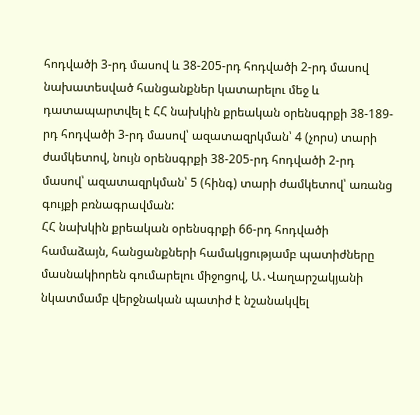հոդվածի 3-րդ մասով և 38-205-րդ հոդվածի 2-րդ մասով նախատեսված հանցանքներ կատարելու մեջ և դատապարտվել է ՀՀ նախկին քրեական օրենսգրքի 38-189-րդ հոդվածի 3-րդ մասով՝ ազատազրկման՝ 4 (չորս) տարի ժամկետով, նույն օրենսգրքի 38-205-րդ հոդվածի 2-րդ մասով՝ ազատազրկման՝ 5 (հինգ) տարի ժամկետով՝ առանց գույքի բռնագրավման:
ՀՀ նախկին քրեական օրենսգրքի 66-րդ հոդվածի համաձայն, հանցանքների համակցությամբ պատիժները մասնակիորեն գումարելու միջոցով, Ա․Վաղարշակյանի նկատմամբ վերջնական պատիժ է նշանակվել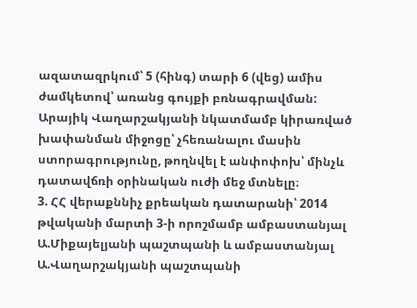ազատազրկում՝ 5 (հինգ) տարի 6 (վեց) ամիս ժամկետով՝ առանց գույքի բռնագրավման:
Արայիկ Վաղարշակյանի նկատմամբ կիրառված խափանման միջոցը՝ չհեռանալու մասին ստորագրությունը, թողնվել է անփոփոխ՝ մինչև դատավճռի օրինական ուժի մեջ մտնելը։
3. ՀՀ վերաքննիչ քրեական դատարանի՝ 2014 թվականի մարտի 3-ի որոշմամբ ամբաստանյալ Ա.Միքայելյանի պաշտպանի և ամբաստանյալ Ա.Վաղարշակյանի պաշտպանի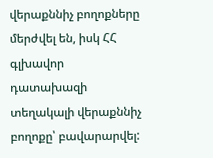վերաքննիչ բողոքները մերժվել են, իսկ ՀՀ գլխավոր դատախազի տեղակալի վերաքննիչ բողոքը՝ բավարարվել: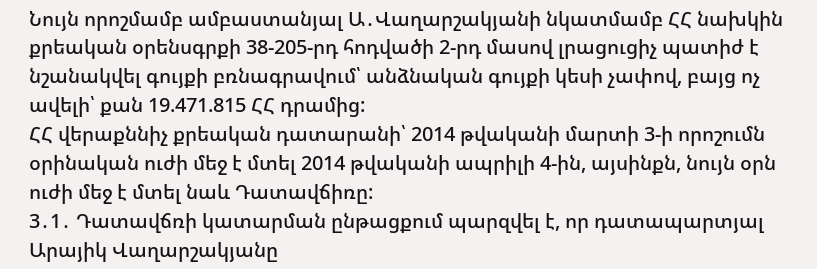Նույն որոշմամբ ամբաստանյալ Ա․Վաղարշակյանի նկատմամբ ՀՀ նախկին քրեական օրենսգրքի 38-205-րդ հոդվածի 2-րդ մասով լրացուցիչ պատիժ է նշանակվել գույքի բռնագրավում՝ անձնական գույքի կեսի չափով, բայց ոչ ավելի՝ քան 19.471.815 ՀՀ դրամից:
ՀՀ վերաքննիչ քրեական դատարանի՝ 2014 թվականի մարտի 3-ի որոշումն օրինական ուժի մեջ է մտել 2014 թվականի ապրիլի 4-ին, այսինքն, նույն օրն ուժի մեջ է մտել նաև Դատավճիռը:
3․1․ Դատավճռի կատարման ընթացքում պարզվել է, որ դատապարտյալ Արայիկ Վաղարշակյանը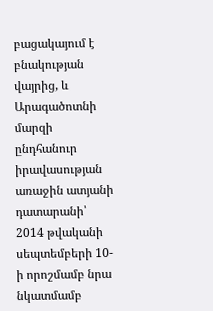բացակայում է բնակության վայրից, և Արագածոտնի մարզի ընդհանուր իրավասության առաջին ատյանի դատարանի՝ 2014 թվականի սեպտեմբերի 10-ի որոշմամբ նրա նկատմամբ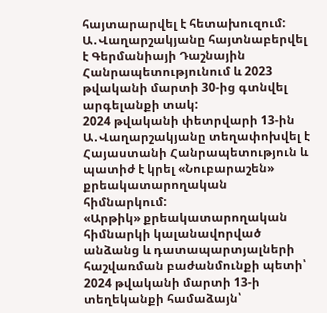հայտարարվել է հետախուզում:
Ա․Վաղարշակյանը հայտնաբերվել է Գերմանիայի Դաշնային Հանրապետությունում և 2023 թվականի մարտի 30-ից գտնվել արգելանքի տակ:
2024 թվականի փետրվարի 13-ին Ա․Վաղարշակյանը տեղափոխվել է Հայաստանի Հանրապետություն և պատիժ է կրել «Նուբարաշեն» քրեակատարողական հիմնարկում:
«Արթիկ» քրեակատարողական հիմնարկի կալանավորված անձանց և դատապարտյալների հաշվառման բաժանմունքի պետի՝ 2024 թվականի մարտի 13-ի տեղեկանքի համաձայն՝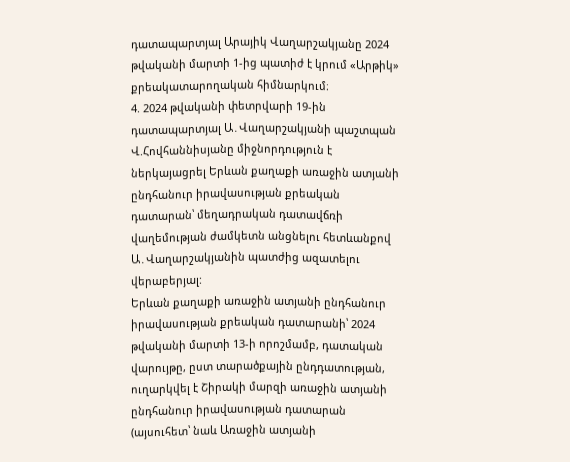դատապարտյալ Արայիկ Վաղարշակյանը 2024 թվականի մարտի 1-ից պատիժ է կրում «Արթիկ» քրեակատարողական հիմնարկում։
4. 2024 թվականի փետրվարի 19-ին դատապարտյալ Ա․Վաղարշակյանի պաշտպան Վ.Հովհաննիսյանը միջնորդություն է ներկայացրել Երևան քաղաքի առաջին ատյանի ընդհանուր իրավասության քրեական դատարան՝ մեղադրական դատավճռի վաղեմության ժամկետն անցնելու հետևանքով Ա․Վաղարշակյանին պատժից ազատելու վերաբերյալ:
Երևան քաղաքի առաջին ատյանի ընդհանուր իրավասության քրեական դատարանի՝ 2024 թվականի մարտի 13-ի որոշմամբ, դատական վարույթը, ըստ տարածքային ընդդատության, ուղարկվել է Շիրակի մարզի առաջին ատյանի ընդհանուր իրավասության դատարան (այսուհետ՝ նաև Առաջին ատյանի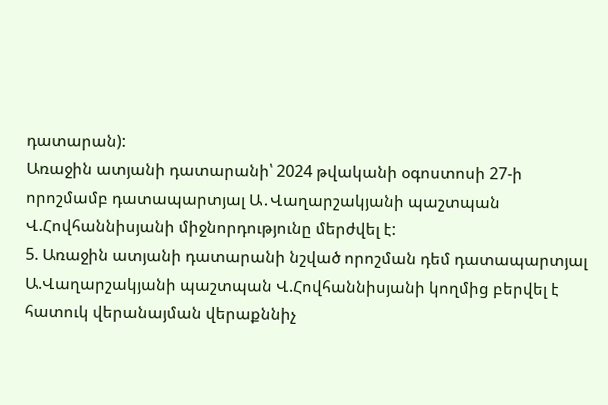դատարան):
Առաջին ատյանի դատարանի՝ 2024 թվականի օգոստոսի 27-ի որոշմամբ դատապարտյալ Ա․Վաղարշակյանի պաշտպան Վ.Հովհաննիսյանի միջնորդությունը մերժվել է:
5. Առաջին ատյանի դատարանի նշված որոշման դեմ դատապարտյալ Ա.Վաղարշակյանի պաշտպան Վ.Հովհաննիսյանի կողմից բերվել է հատուկ վերանայման վերաքննիչ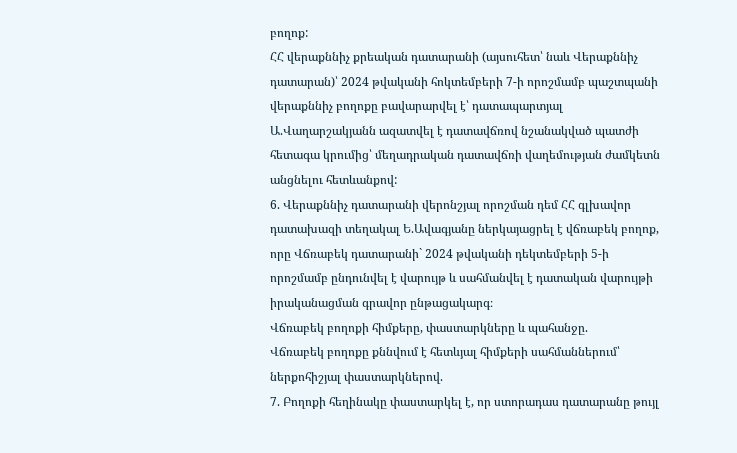բողոք:
ՀՀ վերաքննիչ քրեական դատարանի (այսուհետ՝ նաև Վերաքննիչ դատարան)՝ 2024 թվականի հոկտեմբերի 7-ի որոշմամբ պաշտպանի վերաքննիչ բողոքը բավարարվել է՝ դատապարտյալ Ա.Վաղարշակյանն ազատվել է դատավճռով նշանակված պատժի հետագա կրումից՝ մեղադրական դատավճռի վաղեմության ժամկետն անցնելու հետևանքով:
6. Վերաքննիչ դատարանի վերոնշյալ որոշման դեմ ՀՀ գլխավոր դատախազի տեղակալ Ե.Ավագյանը ներկայացրել է վճռաբեկ բողոք, որը Վճռաբեկ դատարանի` 2024 թվականի դեկտեմբերի 5-ի որոշմամբ ընդունվել է վարույթ և սահմանվել է դատական վարույթի իրականացման գրավոր ընթացակարգ։
Վճռաբեկ բողոքի հիմքերը, փաստարկները և պահանջը.
Վճռաբեկ բողոքը քննվում է հետևյալ հիմքերի սահմաններում՝ ներքոհիշյալ փաստարկներով.
7. Բողոքի հեղինակը փաստարկել է, որ ստորադաս դատարանը թույլ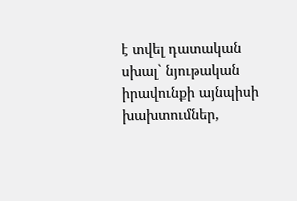է տվել դատական սխալ` նյութական իրավունքի այնպիսի խախտումներ,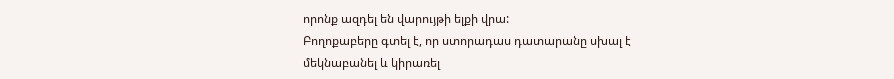որոնք ազդել են վարույթի ելքի վրա:
Բողոքաբերը գտել է, որ ստորադաս դատարանը սխալ է մեկնաբանել և կիրառել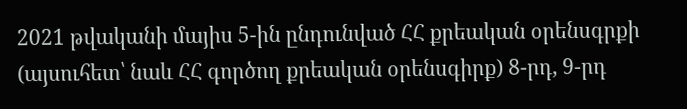2021 թվականի մայիս 5-ին ընդունված ՀՀ քրեական օրենսգրքի (այսուհետ՝ նաև ՀՀ գործող քրեական օրենսգիրք) 8-րդ, 9-րդ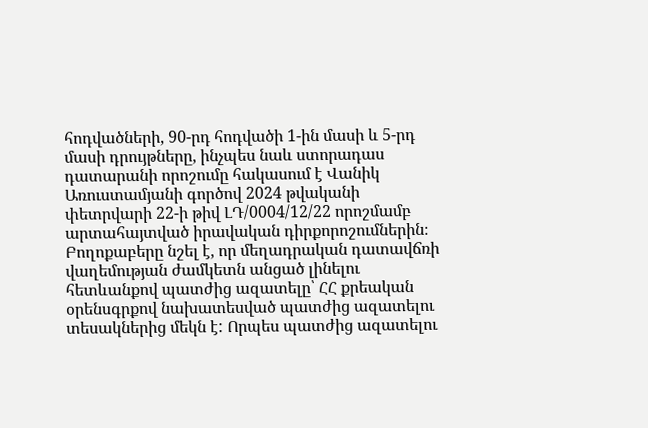հոդվածների, 90-րդ հոդվածի 1-ին մասի և 5-րդ մասի դրույթները, ինչպես նաև ստորադաս դատարանի որոշումը հակասում է Վանիկ Առուստամյանի գործով 2024 թվականի փետրվարի 22-ի թիվ ԼԴ/0004/12/22 որոշմամբ արտահայտված իրավական դիրքորոշումներին։
Բողոքաբերը նշել է, որ մեղադրական դատավճռի վաղեմության ժամկետն անցած լինելու հետևանքով պատժից ազատելը՝ ՀՀ քրեական օրենսգրքով նախատեսված պատժից ազատելու տեսակներից մեկն է: Որպես պատժից ազատելու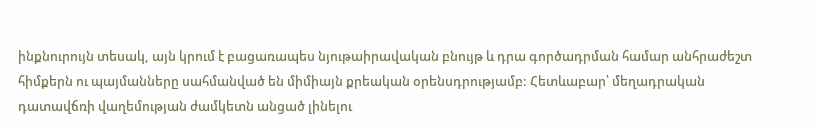ինքնուրույն տեսակ, այն կրում է բացառապես նյութաիրավական բնույթ և դրա գործադրման համար անհրաժեշտ հիմքերն ու պայմանները սահմանված են միմիայն քրեական օրենսդրությամբ: Հետևաբար՝ մեղադրական դատավճռի վաղեմության ժամկետն անցած լինելու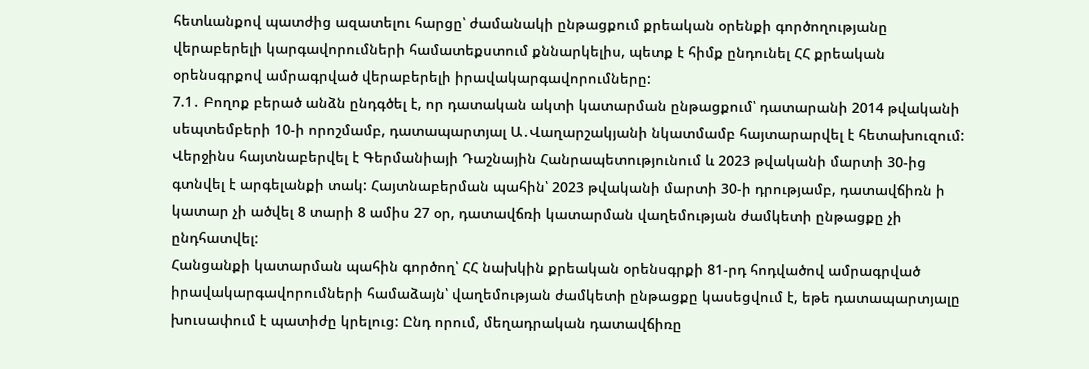հետևանքով պատժից ազատելու հարցը՝ ժամանակի ընթացքում քրեական օրենքի գործողությանը վերաբերելի կարգավորումների համատեքստում քննարկելիս, պետք է հիմք ընդունել ՀՀ քրեական օրենսգրքով ամրագրված վերաբերելի իրավակարգավորումները:
7.1․ Բողոք բերած անձն ընդգծել է, որ դատական ակտի կատարման ընթացքում՝ դատարանի 2014 թվականի սեպտեմբերի 10-ի որոշմամբ, դատապարտյալ Ա․Վաղարշակյանի նկատմամբ հայտարարվել է հետախուզում: Վերջինս հայտնաբերվել է Գերմանիայի Դաշնային Հանրապետությունում և 2023 թվականի մարտի 30-ից գտնվել է արգելանքի տակ: Հայտնաբերման պահին՝ 2023 թվականի մարտի 30-ի դրությամբ, դատավճիռն ի կատար չի ածվել 8 տարի 8 ամիս 27 օր, դատավճռի կատարման վաղեմության ժամկետի ընթացքը չի ընդհատվել:
Հանցանքի կատարման պահին գործող՝ ՀՀ նախկին քրեական օրենսգրքի 81-րդ հոդվածով ամրագրված իրավակարգավորումների համաձայն՝ վաղեմության ժամկետի ընթացքը կասեցվում է, եթե դատապարտյալը խուսափում է պատիժը կրելուց: Ընդ որում, մեղադրական դատավճիռը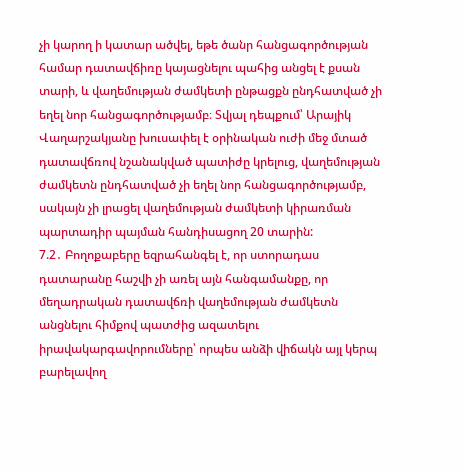չի կարող ի կատար ածվել, եթե ծանր հանցագործության համար դատավճիռը կայացնելու պահից անցել է քսան տարի, և վաղեմության ժամկետի ընթացքն ընդհատված չի եղել նոր հանցագործությամբ։ Տվյալ դեպքում՝ Արայիկ Վաղարշակյանը խուսափել է օրինական ուժի մեջ մտած դատավճռով նշանակված պատիժը կրելուց, վաղեմության ժամկետն ընդհատված չի եղել նոր հանցագործությամբ, սակայն չի լրացել վաղեմության ժամկետի կիրառման պարտադիր պայման հանդիսացող 20 տարին:
7.2․ Բողոքաբերը եզրահանգել է, որ ստորադաս դատարանը հաշվի չի առել այն հանգամանքը, որ մեղադրական դատավճռի վաղեմության ժամկետն անցնելու հիմքով պատժից ազատելու իրավակարգավորումները՝ որպես անձի վիճակն այլ կերպ բարելավող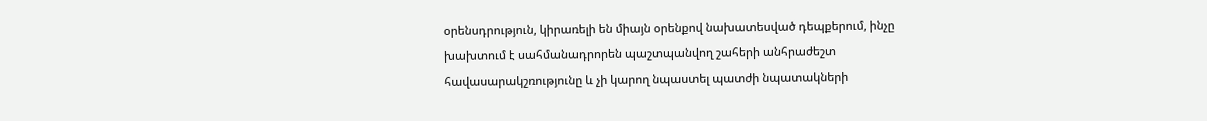օրենսդրություն, կիրառելի են միայն օրենքով նախատեսված դեպքերում, ինչը խախտում է սահմանադրորեն պաշտպանվող շահերի անհրաժեշտ հավասարակշռությունը և չի կարող նպաստել պատժի նպատակների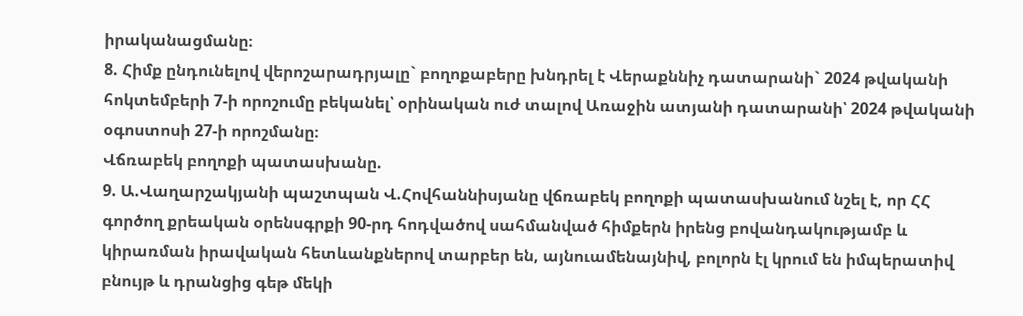իրականացմանը։
8. Հիմք ընդունելով վերոշարադրյալը` բողոքաբերը խնդրել է Վերաքննիչ դատարանի` 2024 թվականի հոկտեմբերի 7-ի որոշումը բեկանել՝ օրինական ուժ տալով Առաջին ատյանի դատարանի՝ 2024 թվականի օգոստոսի 27-ի որոշմանը։
Վճռաբեկ բողոքի պատասխանը.
9. Ա.Վաղարշակյանի պաշտպան Վ.Հովհաննիսյանը վճռաբեկ բողոքի պատասխանում նշել է, որ ՀՀ գործող քրեական օրենսգրքի 90-րդ հոդվածով սահմանված հիմքերն իրենց բովանդակությամբ և կիրառման իրավական հետևանքներով տարբեր են, այնուամենայնիվ, բոլորն էլ կրում են իմպերատիվ բնույթ և դրանցից գեթ մեկի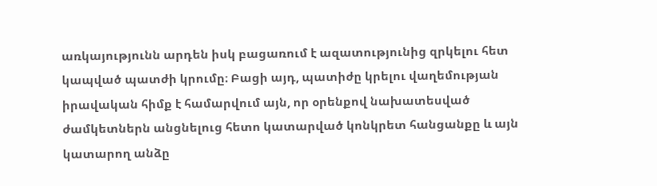առկայությունն արդեն իսկ բացառում է ազատությունից զրկելու հետ կապված պատժի կրումը։ Բացի այդ, պատիժը կրելու վաղեմության իրավական հիմք է համարվում այն, որ օրենքով նախատեսված ժամկետներն անցնելուց հետո կատարված կոնկրետ հանցանքը և այն կատարող անձը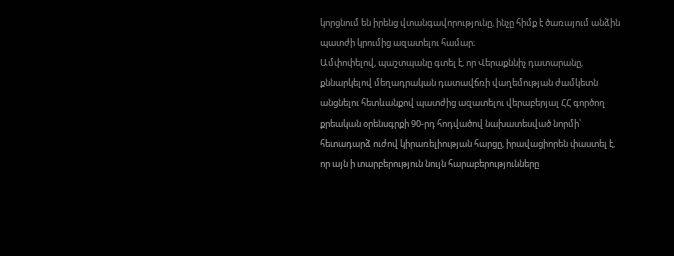կորցնում են իրենց վտանգավորությունը, ինչը հիմք է ծառայում անձին պատժի կրումից ազատելու համար։
Ամփոփելով, պաշտպանը գտել է, որ Վերաքննիչ դատարանը, քննարկելով մեղադրական դատավճռի վաղեմության ժամկետն անցնելու հետևանքով պատժից ազատելու վերաբերյալ ՀՀ գործող քրեական օրենսգրքի 90-րդ հոդվածով նախատեսված նորմի՝ հետադարձ ուժով կիրառելիության հարցը, իրավացիորեն փաստել է, որ այն ի տարբերություն նույն հարաբերությունները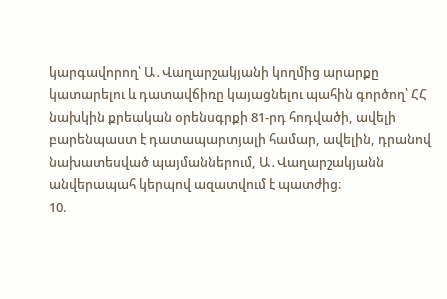կարգավորող՝ Ա․Վաղարշակյանի կողմից արարքը կատարելու և դատավճիռը կայացնելու պահին գործող՝ ՀՀ նախկին քրեական օրենսգրքի 81-րդ հոդվածի, ավելի բարենպաստ է դատապարտյալի համար, ավելին, դրանով նախատեսված պայմաններում, Ա․Վաղարշակյանն անվերապահ կերպով ազատվում է պատժից։
10.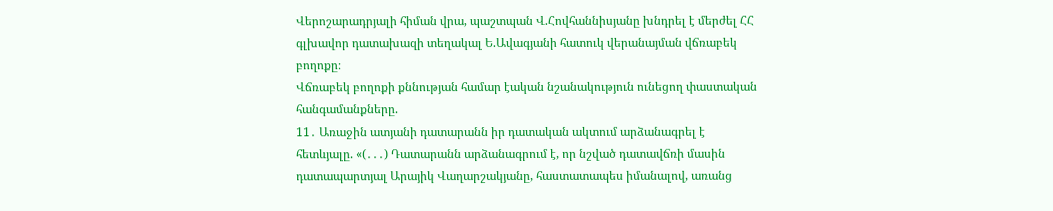Վերոշարադրյալի հիման վրա, պաշտպան Վ.Հովհաննիսյանը խնդրել է մերժել ՀՀ գլխավոր դատախազի տեղակալ Ե.Ավագյանի հատուկ վերանայման վճռաբեկ բողոքը։
Վճռաբեկ բողոքի քննության համար էական նշանակություն ունեցող փաստական հանգամանքները.
11․ Առաջին ատյանի դատարանն իր դատական ակտում արձանագրել է հետևյալը. «(․․․) Դատարանն արձանագրում է, որ նշված դատավճռի մասին դատապարտյալ Արայիկ Վաղարշակյանը, հաստատապես իմանալով, առանց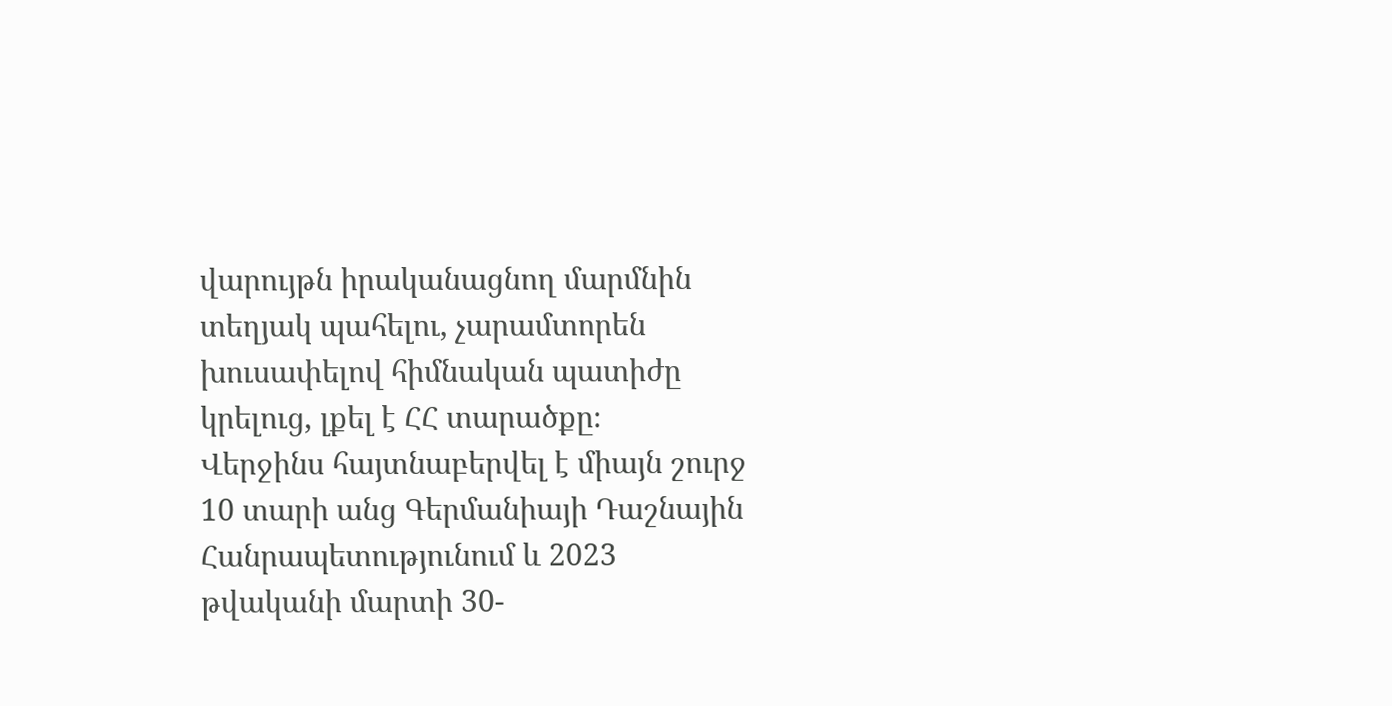վարույթն իրականացնող մարմնին տեղյակ պահելու, չարամտորեն խուսափելով հիմնական պատիժը կրելուց, լքել է ՀՀ տարածքը։
Վերջինս հայտնաբերվել է միայն շուրջ 10 տարի անց Գերմանիայի Դաշնային Հանրապետությունում և 2023 թվականի մարտի 30-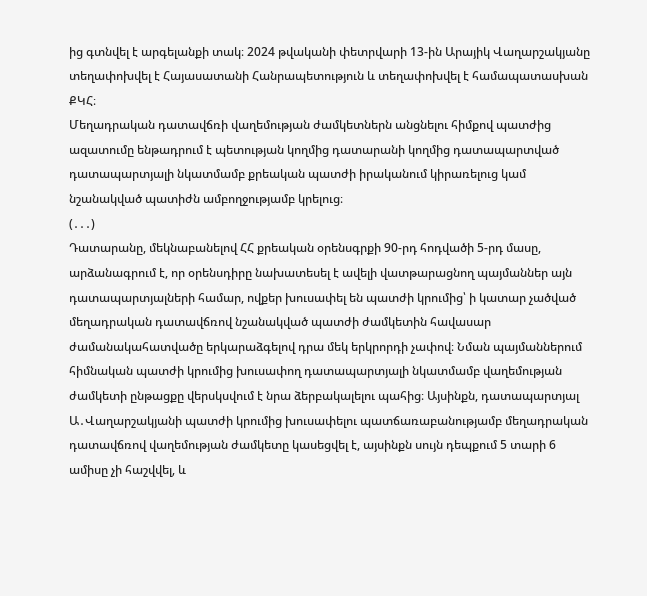ից գտնվել է արգելանքի տակ։ 2024 թվականի փետրվարի 13-ին Արայիկ Վաղարշակյանը տեղափոխվել է Հայասատանի Հանրապետություն և տեղափոխվել է համապատասխան ՔԿՀ։
Մեղադրական դատավճռի վաղեմության ժամկետներն անցնելու հիմքով պատժից ազատումը ենթադրում է պետության կողմից դատարանի կողմից դատապարտված դատապարտյալի նկատմամբ քրեական պատժի իրականում կիրառելուց կամ նշանակված պատիժն ամբողջությամբ կրելուց։
(․․․)
Դատարանը, մեկնաբանելով ՀՀ քրեական օրենսգրքի 90-րդ հոդվածի 5-րդ մասը, արձանագրում է, որ օրենսդիրը նախատեսել է ավելի վատթարացնող պայմաններ այն դատապարտյալների համար, ովքեր խուսափել են պատժի կրումից՝ ի կատար չածված մեղադրական դատավճռով նշանակված պատժի ժամկետին հավասար ժամանակահատվածը երկարաձգելով դրա մեկ երկրորդի չափով։ Նման պայմաններում հիմնական պատժի կրումից խուսափող դատապարտյալի նկատմամբ վաղեմության ժամկետի ընթացքը վերսկսվում է նրա ձերբակալելու պահից։ Այսինքն, դատապարտյալ Ա․Վաղարշակյանի պատժի կրումից խուսափելու պատճառաբանությամբ մեղադրական դատավճռով վաղեմության ժամկետը կասեցվել է, այսինքն սույն դեպքում 5 տարի 6 ամիսը չի հաշվվել, և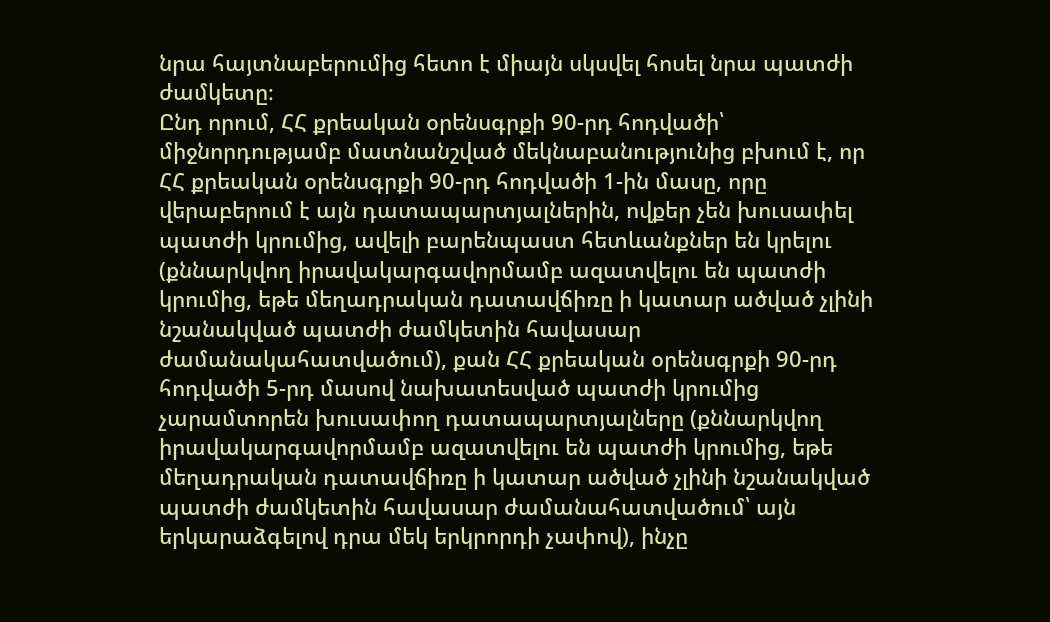նրա հայտնաբերումից հետո է միայն սկսվել հոսել նրա պատժի ժամկետը։
Ընդ որում, ՀՀ քրեական օրենսգրքի 90-րդ հոդվածի՝ միջնորդությամբ մատնանշված մեկնաբանությունից բխում է, որ ՀՀ քրեական օրենսգրքի 90-րդ հոդվածի 1-ին մասը, որը վերաբերում է այն դատապարտյալներին, ովքեր չեն խուսափել պատժի կրումից, ավելի բարենպաստ հետևանքներ են կրելու (քննարկվող իրավակարգավորմամբ ազատվելու են պատժի կրումից, եթե մեղադրական դատավճիռը ի կատար ածված չլինի նշանակված պատժի ժամկետին հավասար ժամանակահատվածում), քան ՀՀ քրեական օրենսգրքի 90-րդ հոդվածի 5-րդ մասով նախատեսված պատժի կրումից չարամտորեն խուսափող դատապարտյալները (քննարկվող իրավակարգավորմամբ ազատվելու են պատժի կրումից, եթե մեղադրական դատավճիռը ի կատար ածված չլինի նշանակված պատժի ժամկետին հավասար ժամանահատվածում՝ այն երկարաձգելով դրա մեկ երկրորդի չափով), ինչը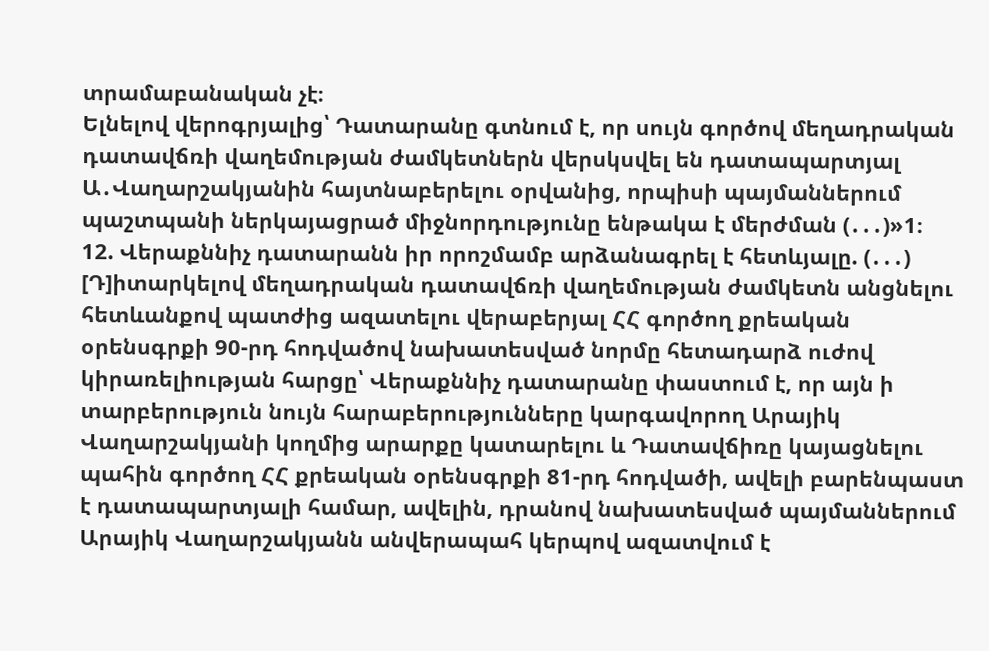տրամաբանական չէ։
Ելնելով վերոգրյալից՝ Դատարանը գտնում է, որ սույն գործով մեղադրական դատավճռի վաղեմության ժամկետներն վերսկսվել են դատապարտյալ Ա․Վաղարշակյանին հայտնաբերելու օրվանից, որպիսի պայմաններում պաշտպանի ներկայացրած միջնորդությունը ենթակա է մերժման (․․․)»1։
12. Վերաքննիչ դատարանն իր որոշմամբ արձանագրել է հետևյալը. (․․․) [Դ]իտարկելով մեղադրական դատավճռի վաղեմության ժամկետն անցնելու հետևանքով պատժից ազատելու վերաբերյալ ՀՀ գործող քրեական օրենսգրքի 90-րդ հոդվածով նախատեսված նորմը հետադարձ ուժով կիրառելիության հարցը՝ Վերաքննիչ դատարանը փաստում է, որ այն ի տարբերություն նույն հարաբերությունները կարգավորող Արայիկ Վաղարշակյանի կողմից արարքը կատարելու և Դատավճիռը կայացնելու պահին գործող ՀՀ քրեական օրենսգրքի 81-րդ հոդվածի, ավելի բարենպաստ է դատապարտյալի համար, ավելին, դրանով նախատեսված պայմաններում Արայիկ Վաղարշակյանն անվերապահ կերպով ազատվում է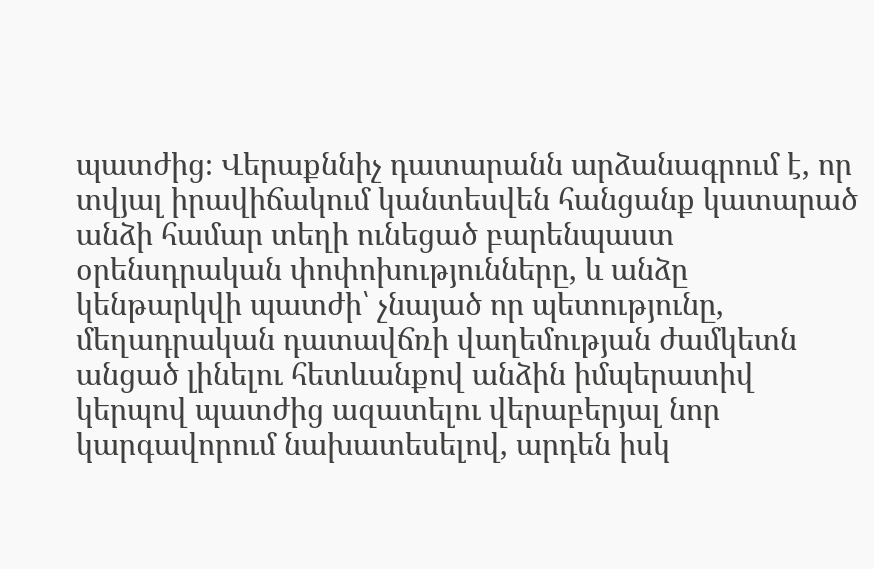պատժից։ Վերաքննիչ դատարանն արձանագրում է, որ տվյալ իրավիճակում կանտեսվեն հանցանք կատարած անձի համար տեղի ունեցած բարենպաստ օրենսդրական փոփոխությունները, և անձը կենթարկվի պատժի՝ չնայած որ պետությունը, մեղադրական դատավճռի վաղեմության ժամկետն անցած լինելու հետևանքով անձին իմպերատիվ կերպով պատժից ազատելու վերաբերյալ նոր կարգավորում նախատեսելով, արդեն իսկ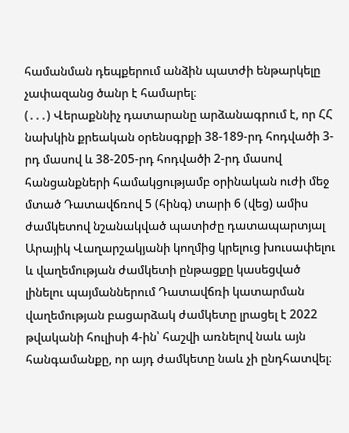համանման դեպքերում անձին պատժի ենթարկելը չափազանց ծանր է համարել։
(․․․) Վերաքննիչ դատարանը արձանագրում է, որ ՀՀ նախկին քրեական օրենսգրքի 38-189-րդ հոդվածի 3-րդ մասով և 38-205-րդ հոդվածի 2-րդ մասով հանցանքների համակցությամբ օրինական ուժի մեջ մտած Դատավճռով 5 (հինգ) տարի 6 (վեց) ամիս ժամկետով նշանակված պատիժը դատապարտյալ Արայիկ Վաղարշակյանի կողմից կրելուց խուսափելու և վաղեմության ժամկետի ընթացքը կասեցված լինելու պայմաններում Դատավճռի կատարման վաղեմության բացարձակ ժամկետը լրացել է 2022 թվականի հուլիսի 4-ին՝ հաշվի առնելով նաև այն հանգամանքը, որ այդ ժամկետը նաև չի ընդհատվել։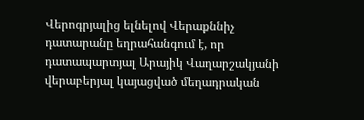Վերոգրյալից ելնելով Վերաքննիչ դատարանը եղրահանգում է, որ դատապարտյալ Արայիկ Վաղարշակյանի վերաբերյալ կայացված մեղադրական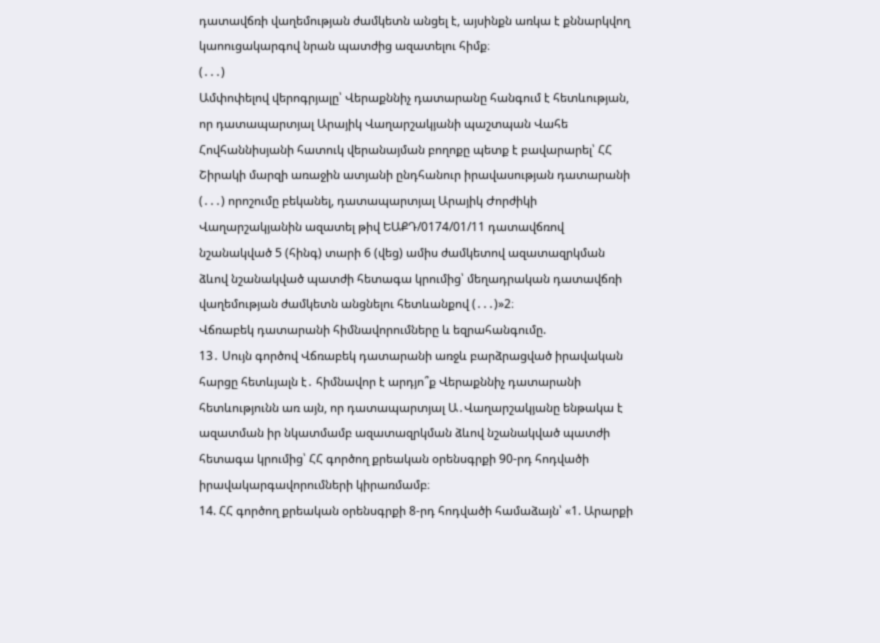դատավճռի վաղեմության ժամկետն անցել է, այսինքն առկա է քննարկվող կաոուցակարգով նրան պատժից ազատելու հիմք։
(․․․)
Ամփոփելով վերոգրյալը՝ Վերաքննիչ դատարանը հանգում է հետևության, որ դատապարտյալ Արայիկ Վաղարշակյանի պաշտպան Վահե Հովհաննիսյանի հատուկ վերանայման բողոքը պետք է բավարարել՝ ՀՀ Շիրակի մարզի առաջին ատյանի ընդհանուր իրավասության դատարանի (․․․) որոշումը բեկանել, դատապարտյալ Արայիկ Ժորժիկի Վաղարշակյանին ազատել թիվ ԵԱՔԴ/0174/01/11 դատավճռով նշանակված 5 (հինգ) տարի 6 (վեց) ամիս ժամկետով ազատազրկման ձևով նշանակված պատժի հետագա կրումից՝ մեղադրական դատավճռի վաղեմության ժամկետն անցնելու հետևանքով (․․․)»2։
Վճռաբեկ դատարանի հիմնավորումները և եզրահանգումը.
13․ Սույն գործով Վճռաբեկ դատարանի առջև բարձրացված իրավական հարցը հետևյալն է․ հիմնավոր է արդյո՞ք Վերաքննիչ դատարանի հետևությունն առ այն, որ դատապարտյալ Ա․Վաղարշակյանը ենթակա է ազատման իր նկատմամբ ազատազրկման ձևով նշանակված պատժի հետագա կրումից՝ ՀՀ գործող քրեական օրենսգրքի 90-րդ հոդվածի իրավակարգավորումների կիրառմամբ։
14. ՀՀ գործող քրեական օրենսգրքի 8-րդ հոդվածի համաձայն՝ «1. Արարքի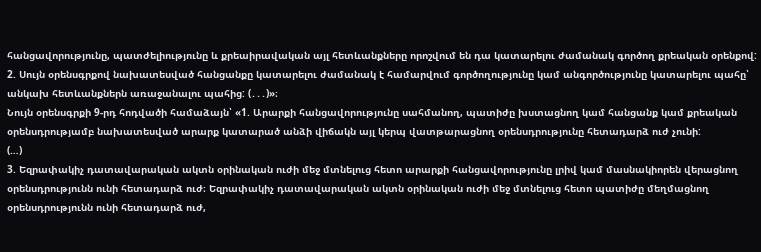հանցավորությունը, պատժելիությունը և քրեաիրավական այլ հետևանքները որոշվում են դա կատարելու ժամանակ գործող քրեական օրենքով:
2. Սույն օրենսգրքով նախատեսված հանցանքը կատարելու ժամանակ է համարվում գործողությունը կամ անգործությունը կատարելու պահը՝ անկախ հետևանքներն առաջանալու պահից: (․․․)»։
Նույն օրենսգրքի 9-րդ հոդվածի համաձայն՝ «1. Արարքի հանցավորությունը սահմանող, պատիժը խստացնող կամ հանցանք կամ քրեական օրենսդրությամբ նախատեսված արարք կատարած անձի վիճակն այլ կերպ վատթարացնող օրենսդրությունը հետադարձ ուժ չունի:
(…)
3. Եզրափակիչ դատավարական ակտն օրինական ուժի մեջ մտնելուց հետո արարքի հանցավորությունը լրիվ կամ մասնակիորեն վերացնող օրենսդրությունն ունի հետադարձ ուժ։ Եզրափակիչ դատավարական ակտն օրինական ուժի մեջ մտնելուց հետո պատիժը մեղմացնող օրենսդրությունն ունի հետադարձ ուժ,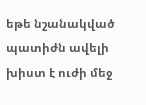եթե նշանակված պատիժն ավելի խիստ է ուժի մեջ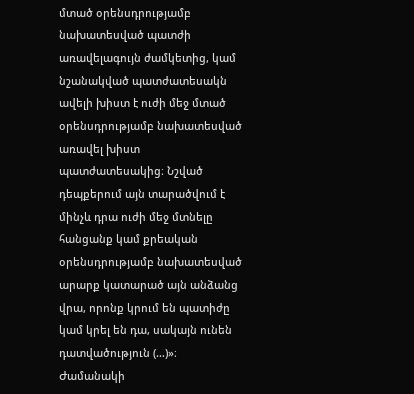մտած օրենսդրությամբ նախատեսված պատժի առավելագույն ժամկետից, կամ նշանակված պատժատեսակն ավելի խիստ է ուժի մեջ մտած օրենսդրությամբ նախատեսված առավել խիստ պատժատեսակից։ Նշված դեպքերում այն տարածվում է մինչև դրա ուժի մեջ մտնելը հանցանք կամ քրեական օրենսդրությամբ նախատեսված արարք կատարած այն անձանց վրա, որոնք կրում են պատիժը կամ կրել են դա, սակայն ունեն դատվածություն (…)»։
Ժամանակի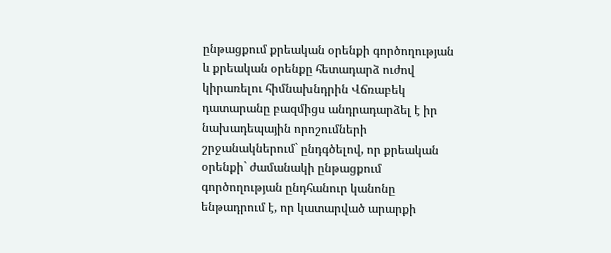ընթացքում քրեական օրենքի գործողության և քրեական օրենքը հետադարձ ուժով կիրառելու հիմնախնդրին Վճռաբեկ դատարանը բազմիցս անդրադարձել է իր նախադեպային որոշումների շրջանակներում` ընդգծելով, որ քրեական օրենքի` ժամանակի ընթացքում գործողության ընդհանուր կանոնը ենթադրում է, որ կատարված արարքի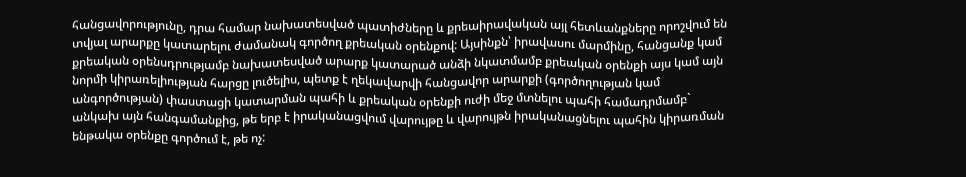հանցավորությունը, դրա համար նախատեսված պատիժները և քրեաիրավական այլ հետևանքները որոշվում են տվյալ արարքը կատարելու ժամանակ գործող քրեական օրենքով: Այսինքն՝ իրավասու մարմինը, հանցանք կամ քրեական օրենսդրությամբ նախատեսված արարք կատարած անձի նկատմամբ քրեական օրենքի այս կամ այն նորմի կիրառելիության հարցը լուծելիս, պետք է ղեկավարվի հանցավոր արարքի (գործողության կամ անգործության) փաստացի կատարման պահի և քրեական օրենքի ուժի մեջ մտնելու պահի համադրմամբ` անկախ այն հանգամանքից, թե երբ է իրականացվում վարույթը և վարույթն իրականացնելու պահին կիրառման ենթակա օրենքը գործում է, թե ոչ: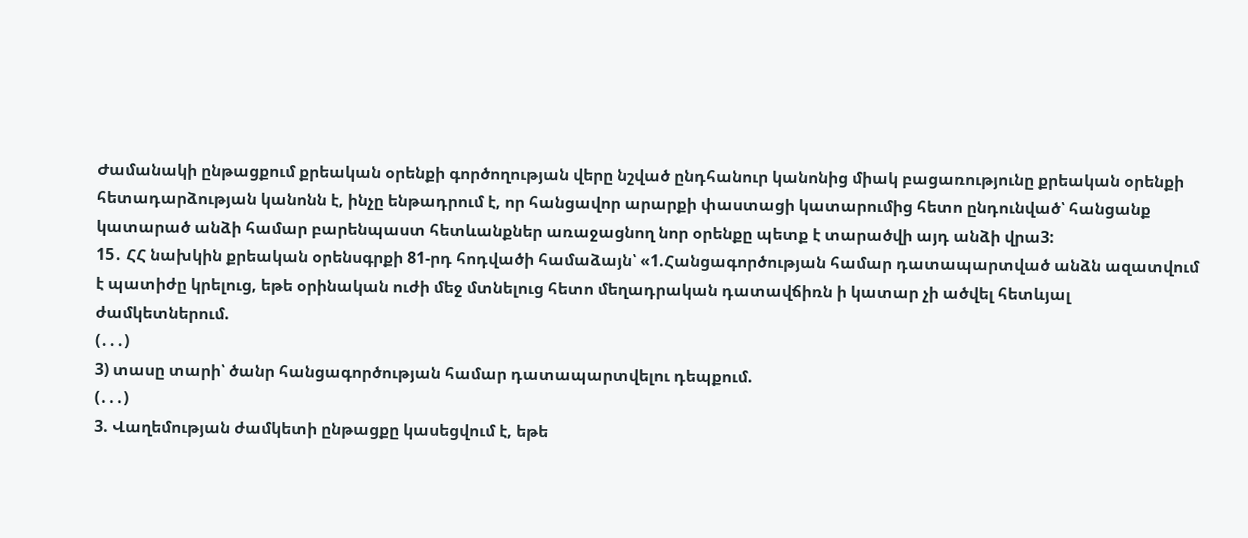Ժամանակի ընթացքում քրեական օրենքի գործողության վերը նշված ընդհանուր կանոնից միակ բացառությունը քրեական օրենքի հետադարձության կանոնն է, ինչը ենթադրում է, որ հանցավոր արարքի փաստացի կատարումից հետո ընդունված՝ հանցանք կատարած անձի համար բարենպաստ հետևանքներ առաջացնող նոր օրենքը պետք է տարածվի այդ անձի վրա3:
15․ ՀՀ նախկին քրեական օրենսգրքի 81-րդ հոդվածի համաձայն՝ «1.Հանցագործության համար դատապարտված անձն ազատվում է պատիժը կրելուց, եթե օրինական ուժի մեջ մտնելուց հետո մեղադրական դատավճիռն ի կատար չի ածվել հետևյալ ժամկետներում.
(․․․)
3) տասը տարի՝ ծանր հանցագործության համար դատապարտվելու դեպքում.
(․․․)
3. Վաղեմության ժամկետի ընթացքը կասեցվում է, եթե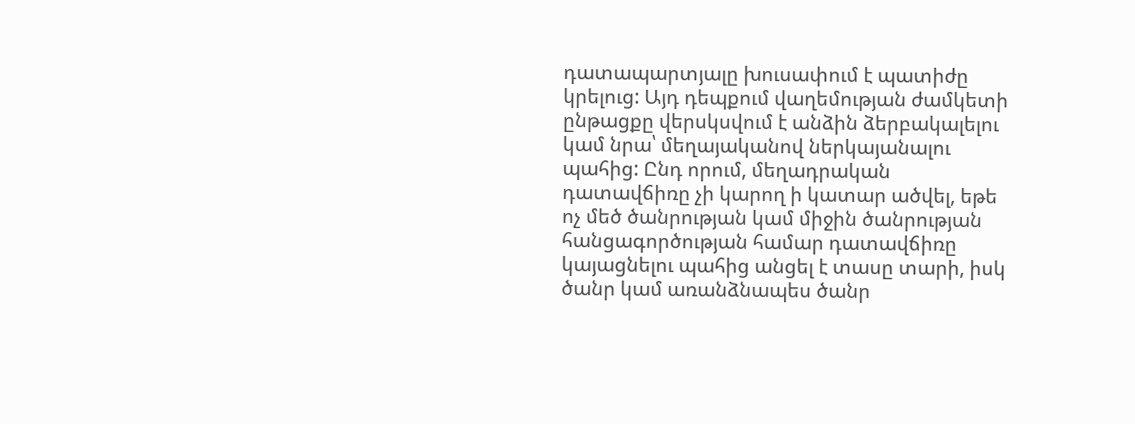դատապարտյալը խուսափում է պատիժը կրելուց: Այդ դեպքում վաղեմության ժամկետի ընթացքը վերսկսվում է անձին ձերբակալելու կամ նրա՝ մեղայականով ներկայանալու պահից: Ընդ որում, մեղադրական դատավճիռը չի կարող ի կատար ածվել, եթե ոչ մեծ ծանրության կամ միջին ծանրության հանցագործության համար դատավճիռը կայացնելու պահից անցել է տասը տարի, իսկ ծանր կամ առանձնապես ծանր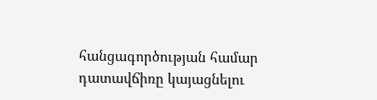հանցագործության համար դատավճիռը կայացնելու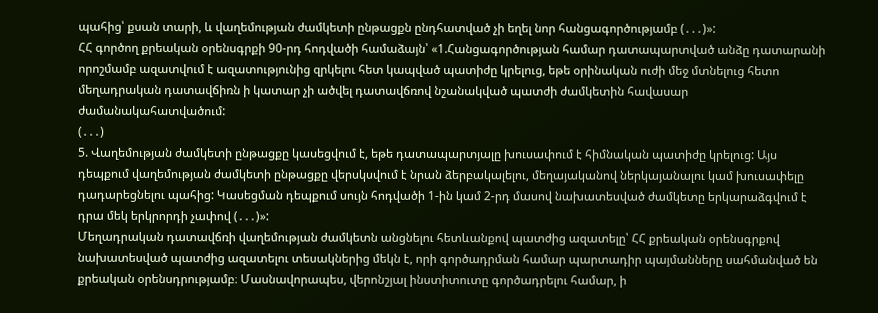պահից՝ քսան տարի, և վաղեմության ժամկետի ընթացքն ընդհատված չի եղել նոր հանցագործությամբ (․․․)»:
ՀՀ գործող քրեական օրենսգրքի 90-րդ հոդվածի համաձայն՝ «1.Հանցագործության համար դատապարտված անձը դատարանի որոշմամբ ազատվում է ազատությունից զրկելու հետ կապված պատիժը կրելուց, եթե օրինական ուժի մեջ մտնելուց հետո մեղադրական դատավճիռն ի կատար չի ածվել դատավճռով նշանակված պատժի ժամկետին հավասար ժամանակահատվածում:
(․․․)
5. Վաղեմության ժամկետի ընթացքը կասեցվում է, եթե դատապարտյալը խուսափում է հիմնական պատիժը կրելուց: Այս դեպքում վաղեմության ժամկետի ընթացքը վերսկսվում է նրան ձերբակալելու, մեղայականով ներկայանալու կամ խուսափելը դադարեցնելու պահից: Կասեցման դեպքում սույն հոդվածի 1-ին կամ 2-րդ մասով նախատեսված ժամկետը երկարաձգվում է դրա մեկ երկրորդի չափով (․․․)»:
Մեղադրական դատավճռի վաղեմության ժամկետն անցնելու հետևանքով պատժից ազատելը՝ ՀՀ քրեական օրենսգրքով նախատեսված պատժից ազատելու տեսակներից մեկն է, որի գործադրման համար պարտադիր պայմանները սահմանված են քրեական օրենսդրությամբ։ Մասնավորապես, վերոնշյալ ինստիտուտը գործադրելու համար, ի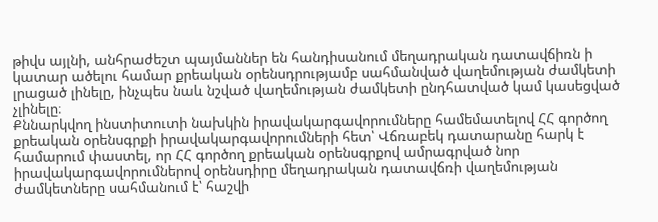թիվս այլնի, անհրաժեշտ պայմաններ են հանդիսանում մեղադրական դատավճիռն ի կատար ածելու համար քրեական օրենսդրությամբ սահմանված վաղեմության ժամկետի լրացած լինելը, ինչպես նաև նշված վաղեմության ժամկետի ընդհատված կամ կասեցված չլինելը։
Քննարկվող ինստիտուտի նախկին իրավակարգավորումները համեմատելով ՀՀ գործող քրեական օրենսգրքի իրավակարգավորումների հետ՝ Վճռաբեկ դատարանը հարկ է համարում փաստել, որ ՀՀ գործող քրեական օրենսգրքով ամրագրված նոր իրավակարգավորումներով օրենսդիրը մեղադրական դատավճռի վաղեմության ժամկետները սահմանում է՝ հաշվի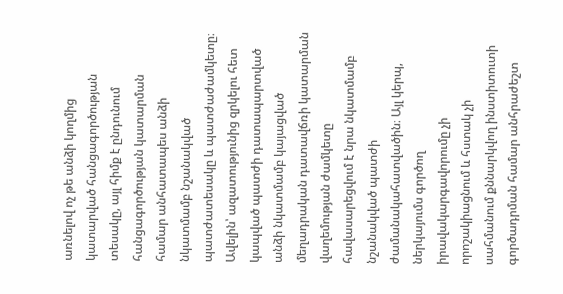առնելով ոչ թե անձի կողմից կատարված հանցագործության տեսակը, այլ հիմք է ընդունում հանցագործության կատարման համար անհատապես անձի նկատմամբ նշանակված պատժատեսակը և պատժաժամկետը։ Ավելին՝ ազատությունից զրկելու հետ կապված պատժի դատապարտված անձի նկատմամբ կայացված մեղադրական դատավճռի կատարման վաղեմության ժամկետը հավասարեցվում է նրա նկատմամբ նշանակված պատժի ժամանակահատվածին։ Այլ կերպ, ներկայումս գործող իրավակարգավորումը չի որոշակիացնում և հստակ չի սահմանում քննարկվող ինստիտուտի գործադրման համար անհրաժեշտ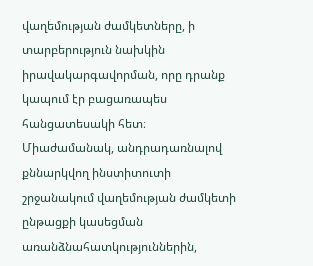վաղեմության ժամկետները, ի տարբերություն նախկին իրավակարգավորման, որը դրանք կապում էր բացառապես հանցատեսակի հետ։
Միաժամանակ, անդրադառնալով քննարկվող ինստիտուտի շրջանակում վաղեմության ժամկետի ընթացքի կասեցման առանձնահատկություններին,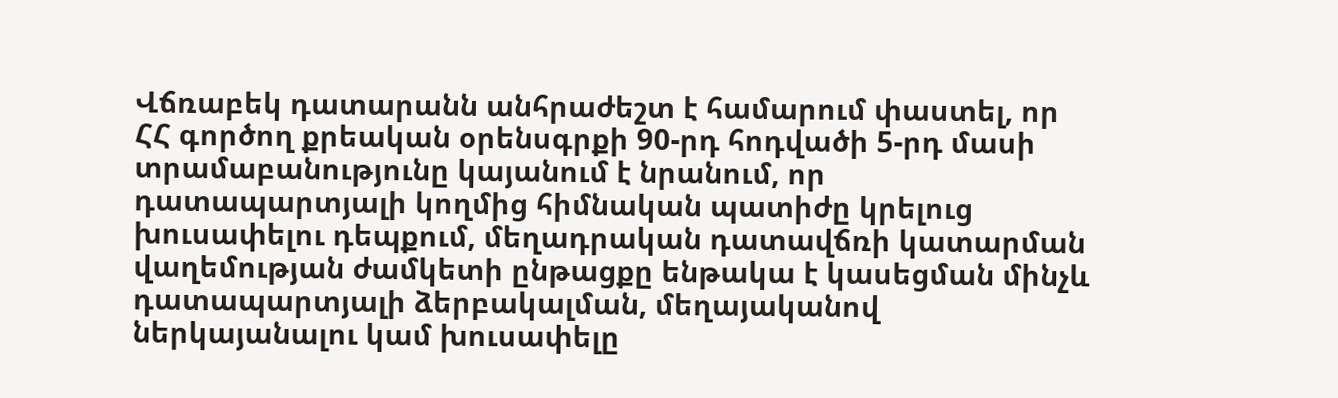Վճռաբեկ դատարանն անհրաժեշտ է համարում փաստել, որ ՀՀ գործող քրեական օրենսգրքի 90-րդ հոդվածի 5-րդ մասի տրամաբանությունը կայանում է նրանում, որ դատապարտյալի կողմից հիմնական պատիժը կրելուց խուսափելու դեպքում, մեղադրական դատավճռի կատարման վաղեմության ժամկետի ընթացքը ենթակա է կասեցման մինչև դատապարտյալի ձերբակալման, մեղայականով ներկայանալու կամ խուսափելը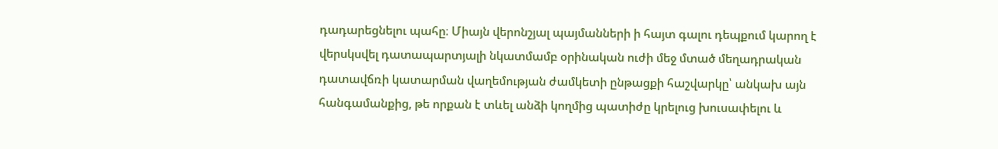դադարեցնելու պահը։ Միայն վերոնշյալ պայմանների ի հայտ գալու դեպքում կարող է վերսկսվել դատապարտյալի նկատմամբ օրինական ուժի մեջ մտած մեղադրական դատավճռի կատարման վաղեմության ժամկետի ընթացքի հաշվարկը՝ անկախ այն հանգամանքից, թե որքան է տևել անձի կողմից պատիժը կրելուց խուսափելու և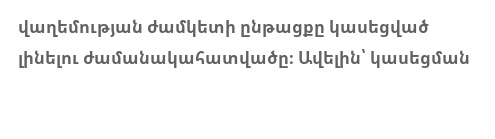վաղեմության ժամկետի ընթացքը կասեցված լինելու ժամանակահատվածը։ Ավելին՝ կասեցման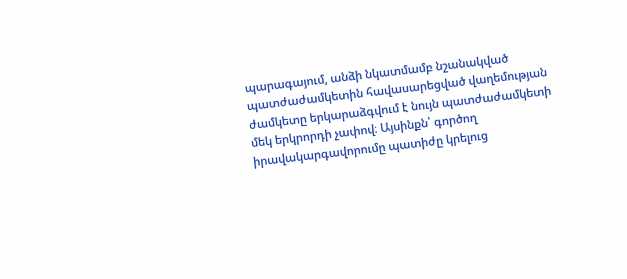պարագայում, անձի նկատմամբ նշանակված պատժաժամկետին հավասարեցված վաղեմության ժամկետը երկարաձգվում է նույն պատժաժամկետի մեկ երկրորդի չափով։ Այսինքն՝ գործող իրավակարգավորումը պատիժը կրելուց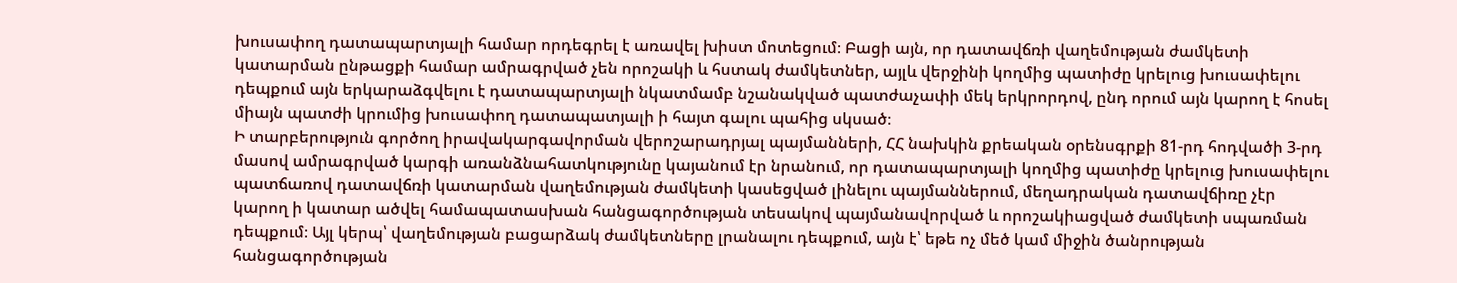խուսափող դատապարտյալի համար որդեգրել է առավել խիստ մոտեցում։ Բացի այն, որ դատավճռի վաղեմության ժամկետի կատարման ընթացքի համար ամրագրված չեն որոշակի և հստակ ժամկետներ, այլև վերջինի կողմից պատիժը կրելուց խուսափելու դեպքում այն երկարաձգվելու է դատապարտյալի նկատմամբ նշանակված պատժաչափի մեկ երկրորդով, ընդ որում այն կարող է հոսել միայն պատժի կրումից խուսափող դատապատյալի ի հայտ գալու պահից սկսած։
Ի տարբերություն գործող իրավակարգավորման վերոշարադրյալ պայմանների, ՀՀ նախկին քրեական օրենսգրքի 81-րդ հոդվածի 3-րդ մասով ամրագրված կարգի առանձնահատկությունը կայանում էր նրանում, որ դատապարտյալի կողմից պատիժը կրելուց խուսափելու պատճառով դատավճռի կատարման վաղեմության ժամկետի կասեցված լինելու պայմաններում, մեղադրական դատավճիռը չէր կարող ի կատար ածվել համապատասխան հանցագործության տեսակով պայմանավորված և որոշակիացված ժամկետի սպառման դեպքում։ Այլ կերպ՝ վաղեմության բացարձակ ժամկետները լրանալու դեպքում, այն է՝ եթե ոչ մեծ կամ միջին ծանրության հանցագործության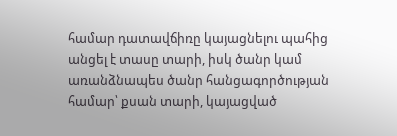համար դատավճիռը կայացնելու պահից անցել է տասը տարի, իսկ ծանր կամ առանձնապես ծանր հանցագործության համար՝ քսան տարի, կայացված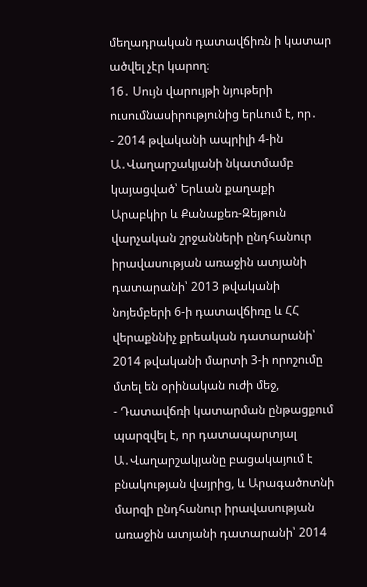մեղադրական դատավճիռն ի կատար ածվել չէր կարող։
16․ Սույն վարույթի նյութերի ուսումնասիրությունից երևում է, որ․
- 2014 թվականի ապրիլի 4-ին Ա․Վաղարշակյանի նկատմամբ կայացված՝ Երևան քաղաքի Արաբկիր և Քանաքեռ-Զեյթուն վարչական շրջանների ընդհանուր իրավասության առաջին ատյանի դատարանի՝ 2013 թվականի նոյեմբերի 6-ի դատավճիռը և ՀՀ վերաքննիչ քրեական դատարանի՝ 2014 թվականի մարտի 3-ի որոշումը մտել են օրինական ուժի մեջ,
- Դատավճռի կատարման ընթացքում պարզվել է, որ դատապարտյալ Ա․Վաղարշակյանը բացակայում է բնակության վայրից, և Արագածոտնի մարզի ընդհանուր իրավասության առաջին ատյանի դատարանի՝ 2014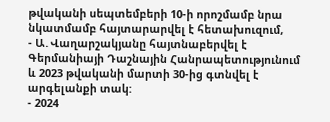թվականի սեպտեմբերի 10-ի որոշմամբ նրա նկատմամբ հայտարարվել է հետախուզում,
- Ա․Վաղարշակյանը հայտնաբերվել է Գերմանիայի Դաշնային Հանրապետությունում և 2023 թվականի մարտի 30-ից գտնվել է արգելանքի տակ:
- 2024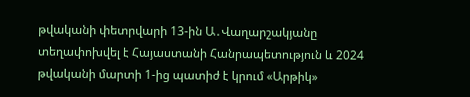թվականի փետրվարի 13-ին Ա․Վաղարշակյանը տեղափոխվել է Հայաստանի Հանրապետություն և 2024 թվականի մարտի 1-ից պատիժ է կրում «Արթիկ»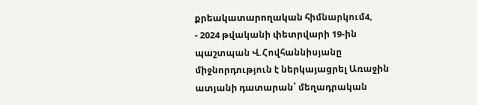քրեակատարողական հիմնարկում4,
- 2024 թվականի փետրվարի 19-ին պաշտպան Վ.Հովհաննիսյանը միջնորդություն է ներկայացրել Առաջին ատյանի դատարան՝ մեղադրական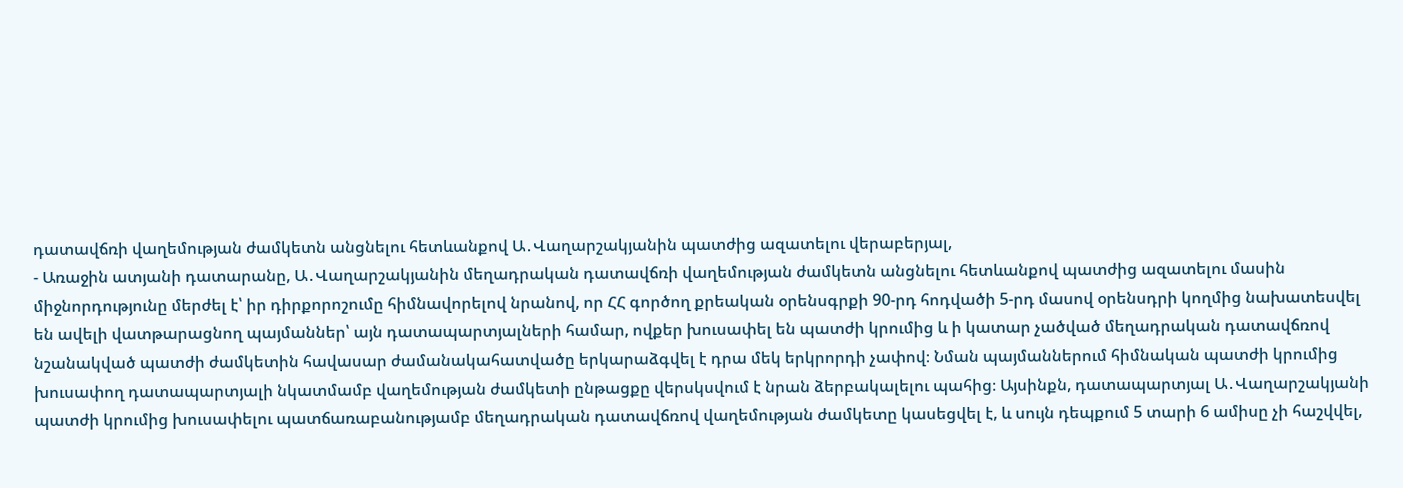դատավճռի վաղեմության ժամկետն անցնելու հետևանքով Ա․Վաղարշակյանին պատժից ազատելու վերաբերյալ,
- Առաջին ատյանի դատարանը, Ա․Վաղարշակյանին մեղադրական դատավճռի վաղեմության ժամկետն անցնելու հետևանքով պատժից ազատելու մասին միջնորդությունը մերժել է՝ իր դիրքորոշումը հիմնավորելով նրանով, որ ՀՀ գործող քրեական օրենսգրքի 90-րդ հոդվածի 5-րդ մասով օրենսդրի կողմից նախատեսվել են ավելի վատթարացնող պայմաններ՝ այն դատապարտյալների համար, ովքեր խուսափել են պատժի կրումից և ի կատար չածված մեղադրական դատավճռով նշանակված պատժի ժամկետին հավասար ժամանակահատվածը երկարաձգվել է դրա մեկ երկրորդի չափով։ Նման պայմաններում հիմնական պատժի կրումից խուսափող դատապարտյալի նկատմամբ վաղեմության ժամկետի ընթացքը վերսկսվում է նրան ձերբակալելու պահից։ Այսինքն, դատապարտյալ Ա․Վաղարշակյանի պատժի կրումից խուսափելու պատճառաբանությամբ մեղադրական դատավճռով վաղեմության ժամկետը կասեցվել է, և սույն դեպքում 5 տարի 6 ամիսը չի հաշվվել,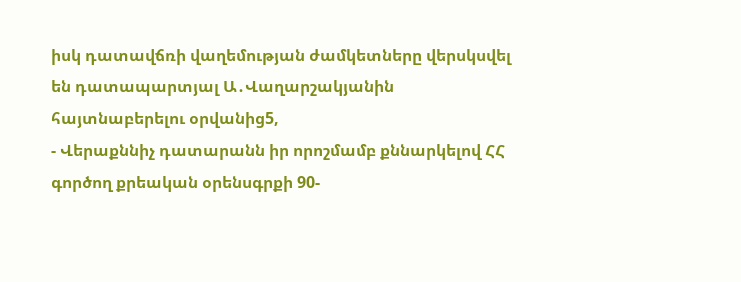իսկ դատավճռի վաղեմության ժամկետները վերսկսվել են դատապարտյալ Ա․Վաղարշակյանին հայտնաբերելու օրվանից5,
- Վերաքննիչ դատարանն իր որոշմամբ քննարկելով ՀՀ գործող քրեական օրենսգրքի 90-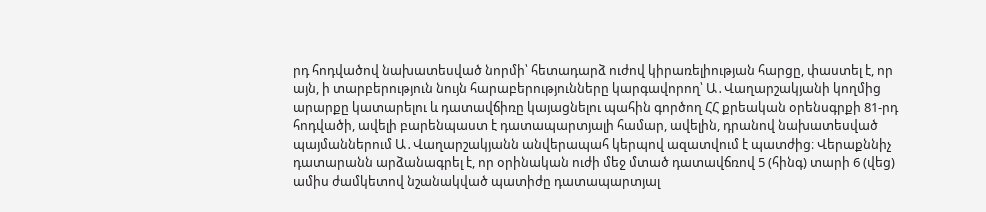րդ հոդվածով նախատեսված նորմի՝ հետադարձ ուժով կիրառելիության հարցը, փաստել է, որ այն, ի տարբերություն նույն հարաբերությունները կարգավորող՝ Ա․Վաղարշակյանի կողմից արարքը կատարելու և դատավճիռը կայացնելու պահին գործող ՀՀ քրեական օրենսգրքի 81-րդ հոդվածի, ավելի բարենպաստ է դատապարտյալի համար, ավելին, դրանով նախատեսված պայմաններում Ա․Վաղարշակյանն անվերապահ կերպով ազատվում է պատժից։ Վերաքննիչ դատարանն արձանագրել է, որ օրինական ուժի մեջ մտած դատավճռով 5 (հինգ) տարի 6 (վեց) ամիս ժամկետով նշանակված պատիժը դատապարտյալ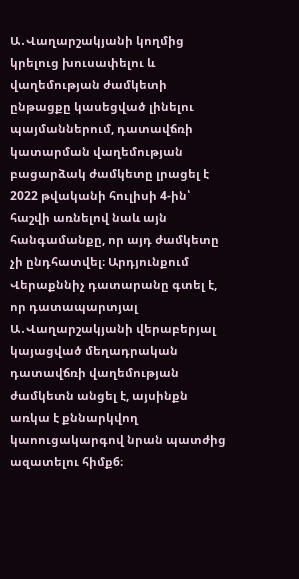Ա․Վաղարշակյանի կողմից կրելուց խուսափելու և վաղեմության ժամկետի ընթացքը կասեցված լինելու պայմաններում, դատավճռի կատարման վաղեմության բացարձակ ժամկետը լրացել է 2022 թվականի հուլիսի 4-ին՝ հաշվի առնելով նաև այն հանգամանքը, որ այդ ժամկետը չի ընդհատվել։ Արդյունքում Վերաքննիչ դատարանը գտել է, որ դատապարտյալ Ա․Վաղարշակյանի վերաբերյալ կայացված մեղադրական դատավճռի վաղեմության ժամկետն անցել է, այսինքն առկա է քննարկվող կաոուցակարգով նրան պատժից ազատելու հիմք6։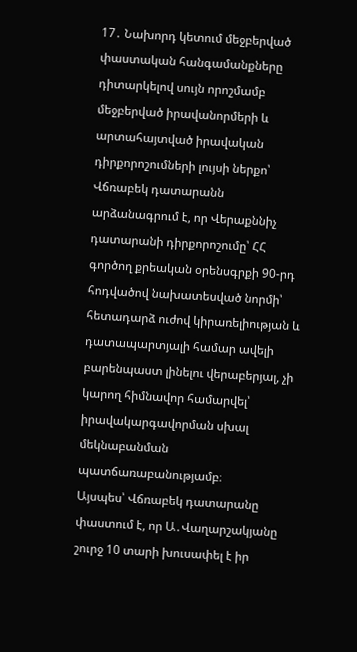17․ Նախորդ կետում մեջբերված փաստական հանգամանքները դիտարկելով սույն որոշմամբ մեջբերված իրավանորմերի և արտահայտված իրավական դիրքորոշումների լույսի ներքո՝ Վճռաբեկ դատարանն արձանագրում է, որ Վերաքննիչ դատարանի դիրքորոշումը՝ ՀՀ գործող քրեական օրենսգրքի 90-րդ հոդվածով նախատեսված նորմի՝ հետադարձ ուժով կիրառելիության և դատապարտյալի համար ավելի բարենպաստ լինելու վերաբերյալ, չի կարող հիմնավոր համարվել՝ իրավակարգավորման սխալ մեկնաբանման պատճառաբանությամբ։
Այսպես՝ Վճռաբեկ դատարանը փաստում է, որ Ա․Վաղարշակյանը շուրջ 10 տարի խուսափել է իր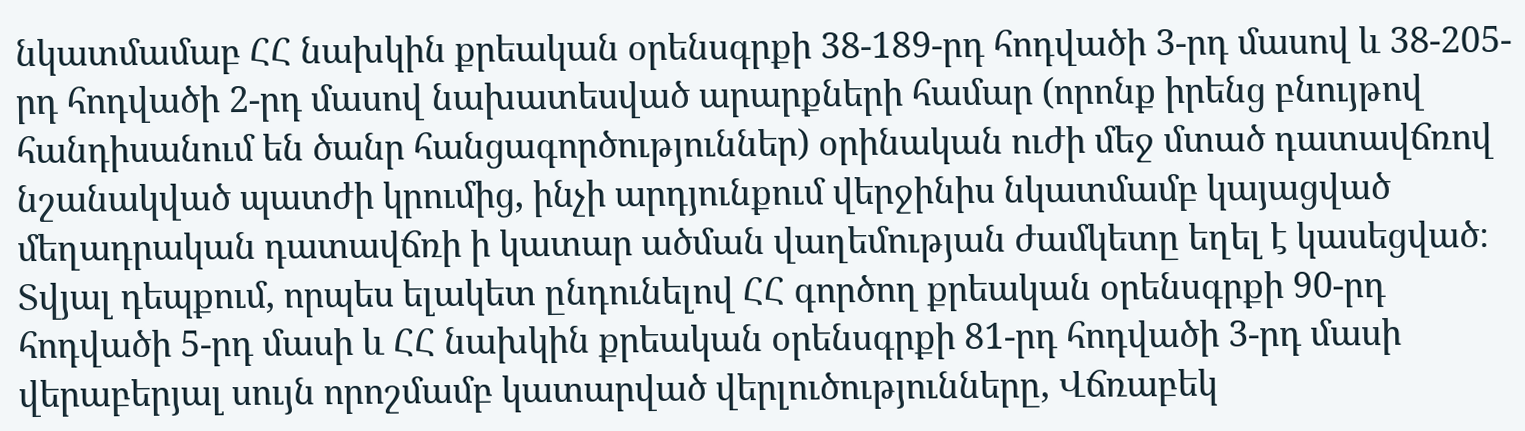նկատմամաբ ՀՀ նախկին քրեական օրենսգրքի 38-189-րդ հոդվածի 3-րդ մասով և 38-205-րդ հոդվածի 2-րդ մասով նախատեսված արարքների համար (որոնք իրենց բնույթով հանդիսանում են ծանր հանցագործություններ) օրինական ուժի մեջ մտած դատավճռով նշանակված պատժի կրումից, ինչի արդյունքում վերջինիս նկատմամբ կայացված մեղադրական դատավճռի ի կատար ածման վաղեմության ժամկետը եղել է կասեցված։
Տվյալ դեպքում, որպես ելակետ ընդունելով ՀՀ գործող քրեական օրենսգրքի 90-րդ հոդվածի 5-րդ մասի և ՀՀ նախկին քրեական օրենսգրքի 81-րդ հոդվածի 3-րդ մասի վերաբերյալ սույն որոշմամբ կատարված վերլուծությունները, Վճռաբեկ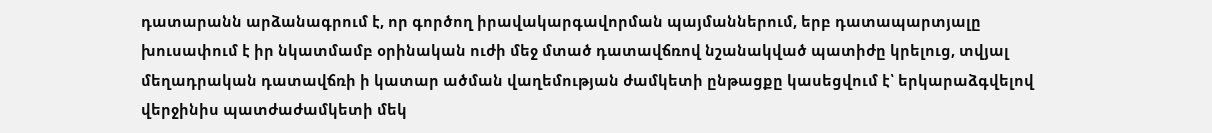դատարանն արձանագրում է, որ գործող իրավակարգավորման պայմաններում, երբ դատապարտյալը խուսափում է իր նկատմամբ օրինական ուժի մեջ մտած դատավճռով նշանակված պատիժը կրելուց, տվյալ մեղադրական դատավճռի ի կատար ածման վաղեմության ժամկետի ընթացքը կասեցվում է՝ երկարաձգվելով վերջինիս պատժաժամկետի մեկ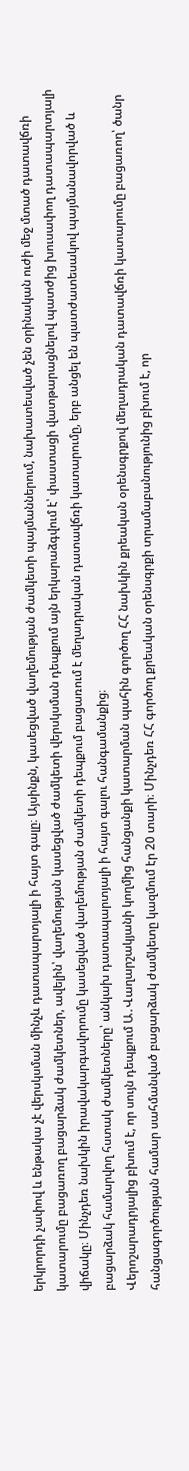երկրորդի չափով և ենթակա չէ վերսկսման մինչև դատապարտյալի ի հայտ գալը։ Այսինքն, կասեցված վաղեմության ժամկետի պայմաններում, նախատեսված չեն օրինական ուժի մեջ մտած դատավճռի կատարումը բացառող բացարձակ ժամկետներ, ավելին՝ վաղեմության կասեցված ժամկետի վերսկսման դեպքում այն երկարաձգվում է՝ փաստացի վատթարացնելով պատժից խուսափող դատապարտյալի վիճակը։ Մինչդեռ նախկին իրավակարգավորումը կասեցված վաղեմության ժամկետի դեպքում բացառում է մեղադրական դատավճռի կատարումը, երբ անցել են պատժատեսակով պայմանավորված և բացարձակ համարվող հստակ ժամկետները՝ անկախ դատապարտյալի ի հայտ գալու հանգամանքից։
Վերոշարադրյալից բխում է, որ սույն դեպքում Ա․Վաղարշակյանի կողմից հանցանքի կատարման պահին գործող ՀՀ նախկին քրեական օրենսգրքով մեղադրական դատավճռի կատարումը բացառող՝ ծանր հանցագործության համար սահմանված բացարձակ ժամկետը կազմում էր 20 տարի։ Մինչդեռ ՀՀ գործող քրեական օրենսգրքի տրամաբանությունից բխում է, որ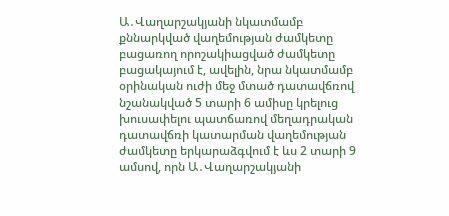Ա․Վաղարշակյանի նկատմամբ քննարկված վաղեմության ժամկետը բացառող որոշակիացված ժամկետը բացակայում է, ավելին, նրա նկատմամբ օրինական ուժի մեջ մտած դատավճռով նշանակված 5 տարի 6 ամիսը կրելուց խուսափելու պատճառով մեղադրական դատավճռի կատարման վաղեմության ժամկետը երկարաձգվում է ևս 2 տարի 9 ամսով, որն Ա․Վաղարշակյանի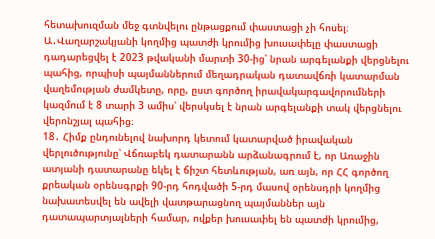հետախուզման մեջ գտնվելու ընթացքում փաստացի չի հոսել։
Ա․Վաղարշակյանի կողմից պատժի կրումից խուսափելը փաստացի դադարեցվել է 2023 թվականի մարտի 30-ից՝ նրան արգելանքի վերցնելու պահից, որպիսի պայմաններում մեղադրական դատավճռի կատարման վաղեմության ժամկետը, որը, ըստ գործող իրավակարգավորումների կազմում է 8 տարի 3 ամիս՝ վերսկսել է նրան արգելանքի տակ վերցնելու վերոնշյալ պահից։
18․ Հիմք ընդունելով նախորդ կետում կատարված իրավական վերլուծությունը՝ Վճռաբեկ դատարանն արձանագրում է, որ Առաջին ատյանի դատարանը եկել է ճիշտ հետևության, առ այն, որ ՀՀ գործող քրեական օրենսգրքի 90-րդ հոդվածի 5-րդ մասով օրենսդրի կողմից նախատեսվել են ավելի վատթարացնող պայմաններ այն դատապարտյալների համար, ովքեր խուսափել են պատժի կրումից,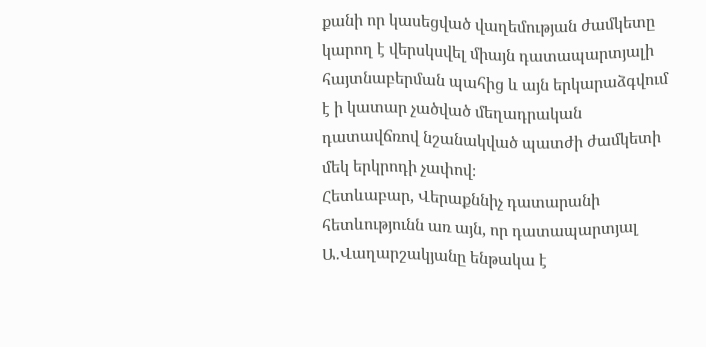քանի որ կասեցված վաղեմության ժամկետը կարող է վերսկսվել միայն դատապարտյալի հայտնաբերման պահից և այն երկարաձգվում է ի կատար չածված մեղադրական դատավճռով նշանակված պատժի ժամկետի մեկ երկրոդի չափով։
Հետևաբար, Վերաքննիչ դատարանի հետևությունն առ այն, որ դատապարտյալ Ա․Վաղարշակյանը ենթակա է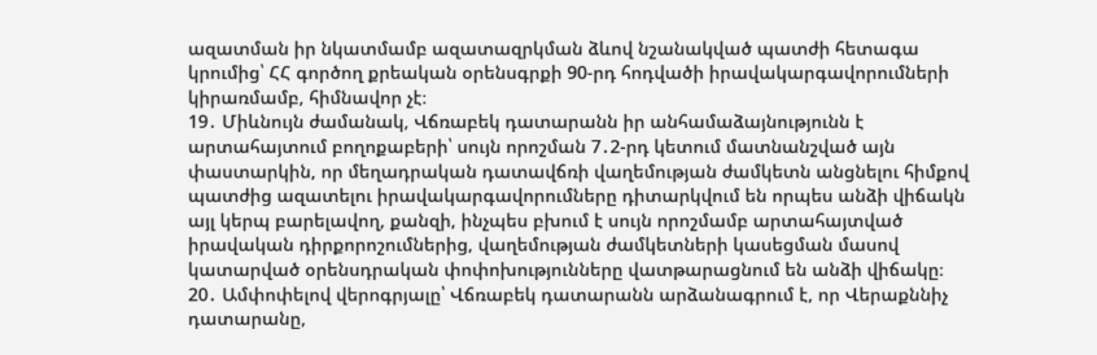ազատման իր նկատմամբ ազատազրկման ձևով նշանակված պատժի հետագա կրումից՝ ՀՀ գործող քրեական օրենսգրքի 90-րդ հոդվածի իրավակարգավորումների կիրառմամբ, հիմնավոր չէ։
19․ Միևնույն ժամանակ, Վճռաբեկ դատարանն իր անհամաձայնությունն է արտահայտում բողոքաբերի՝ սույն որոշման 7․2-րդ կետում մատնանշված այն փաստարկին, որ մեղադրական դատավճռի վաղեմության ժամկետն անցնելու հիմքով պատժից ազատելու իրավակարգավորումները դիտարկվում են որպես անձի վիճակն այլ կերպ բարելավող, քանզի, ինչպես բխում է սույն որոշմամբ արտահայտված իրավական դիրքորոշումներից, վաղեմության ժամկետների կասեցման մասով կատարված օրենսդրական փոփոխությունները վատթարացնում են անձի վիճակը։
20․ Ամփոփելով վերոգրյալը՝ Վճռաբեկ դատարանն արձանագրում է, որ Վերաքննիչ դատարանը,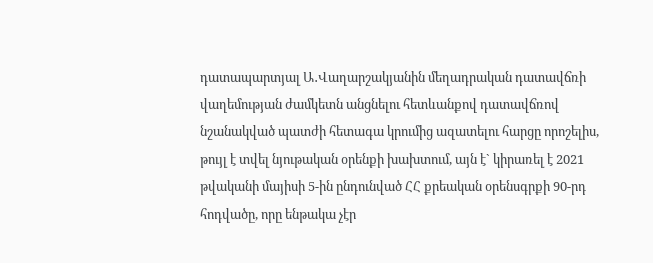դատապարտյալ Ա․Վաղարշակյանին մեղադրական դատավճռի վաղեմության ժամկետն անցնելու հետևանքով դատավճռով նշանակված պատժի հետագա կրումից ազատելու հարցը որոշելիս, թույլ է տվել նյութական օրենքի խախտում, այն է` կիրառել է 2021 թվականի մայիսի 5-ին ընդունված ՀՀ քրեական օրենսգրքի 90-րդ հոդվածը, որը ենթակա չէր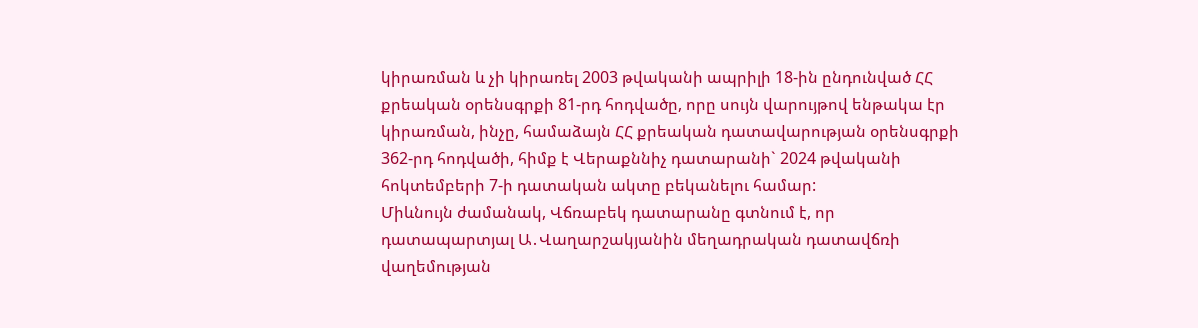կիրառման և չի կիրառել 2003 թվականի ապրիլի 18-ին ընդունված ՀՀ քրեական օրենսգրքի 81-րդ հոդվածը, որը սույն վարույթով ենթակա էր կիրառման, ինչը, համաձայն ՀՀ քրեական դատավարության օրենսգրքի 362-րդ հոդվածի, հիմք է Վերաքննիչ դատարանի` 2024 թվականի հոկտեմբերի 7-ի դատական ակտը բեկանելու համար:
Միևնույն ժամանակ, Վճռաբեկ դատարանը գտնում է, որ դատապարտյալ Ա․Վաղարշակյանին մեղադրական դատավճռի վաղեմության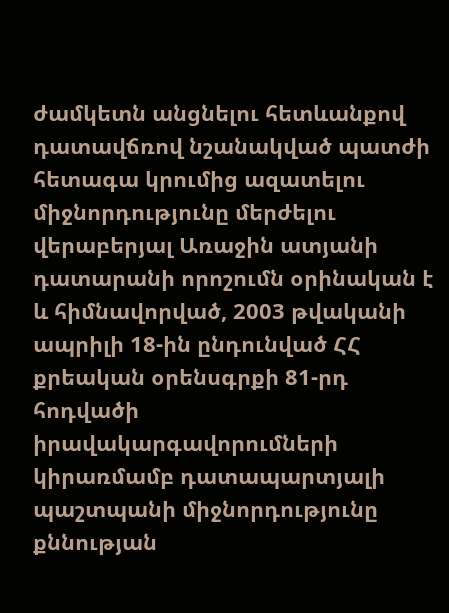ժամկետն անցնելու հետևանքով դատավճռով նշանակված պատժի հետագա կրումից ազատելու միջնորդությունը մերժելու վերաբերյալ Առաջին ատյանի դատարանի որոշումն օրինական է և հիմնավորված, 2003 թվականի ապրիլի 18-ին ընդունված ՀՀ քրեական օրենսգրքի 81-րդ հոդվածի իրավակարգավորումների կիրառմամբ դատապարտյալի պաշտպանի միջնորդությունը քննության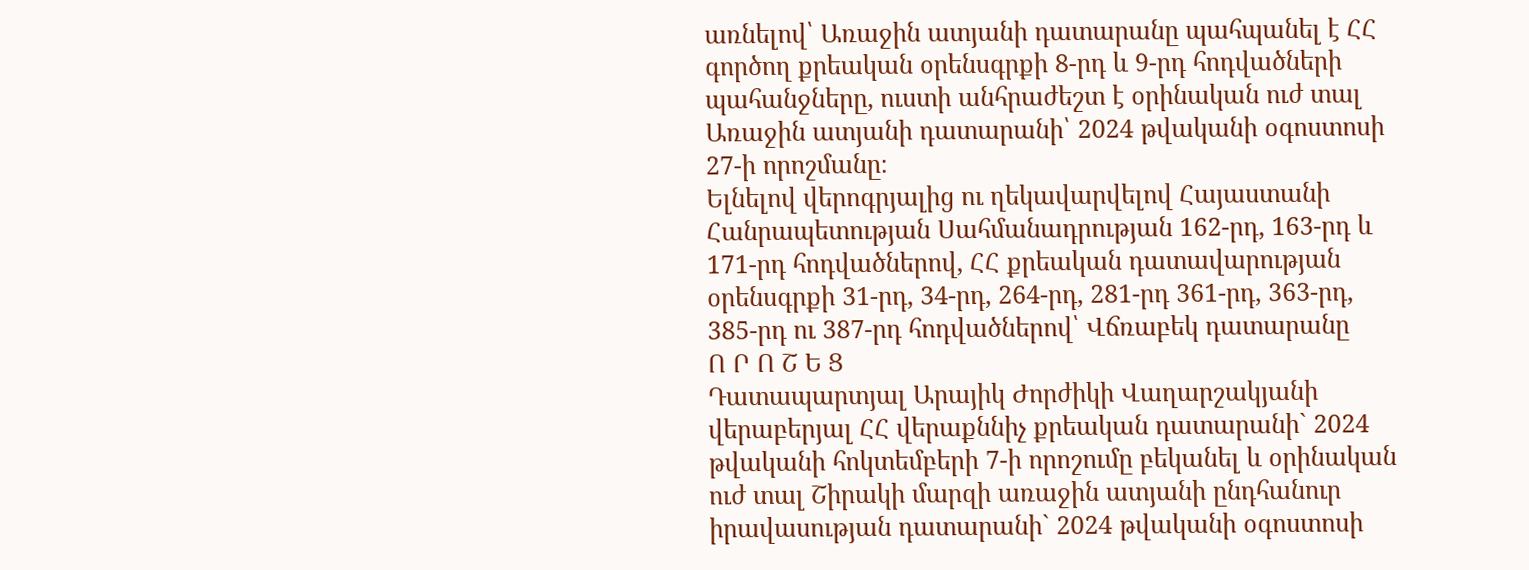առնելով՝ Առաջին ատյանի դատարանը պահպանել է ՀՀ գործող քրեական օրենսգրքի 8-րդ և 9-րդ հոդվածների պահանջները, ուստի անհրաժեշտ է օրինական ուժ տալ Առաջին ատյանի դատարանի՝ 2024 թվականի օգոստոսի 27-ի որոշմանը։
Ելնելով վերոգրյալից ու ղեկավարվելով Հայաստանի Հանրապետության Սահմանադրության 162-րդ, 163-րդ և 171-րդ հոդվածներով, ՀՀ քրեական դատավարության օրենսգրքի 31-րդ, 34-րդ, 264-րդ, 281-րդ 361-րդ, 363-րդ, 385-րդ ու 387-րդ հոդվածներով՝ Վճռաբեկ դատարանը
Ո Ր Ո Շ Ե Ց
Դատապարտյալ Արայիկ Ժորժիկի Վաղարշակյանի վերաբերյալ ՀՀ վերաքննիչ քրեական դատարանի` 2024 թվականի հոկտեմբերի 7-ի որոշումը բեկանել և օրինական ուժ տալ Շիրակի մարզի առաջին ատյանի ընդհանուր իրավասության դատարանի` 2024 թվականի օգոստոսի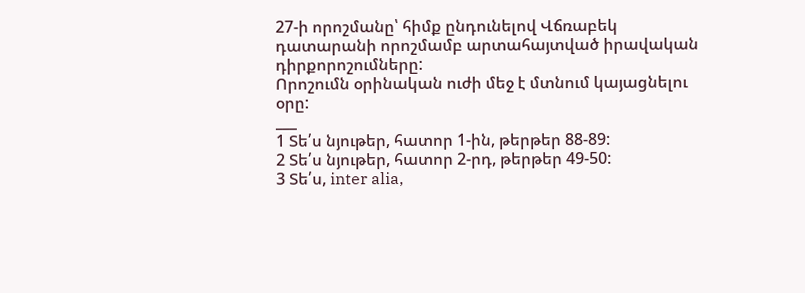27-ի որոշմանը՝ հիմք ընդունելով Վճռաբեկ դատարանի որոշմամբ արտահայտված իրավական դիրքորոշումները:
Որոշումն օրինական ուժի մեջ է մտնում կայացնելու օրը:
___
1 Տե՛ս նյութեր, հատոր 1-ին, թերթեր 88-89:
2 Տե՛ս նյութեր, հատոր 2-րդ, թերթեր 49-50:
3 Տե՛ս, inter alia,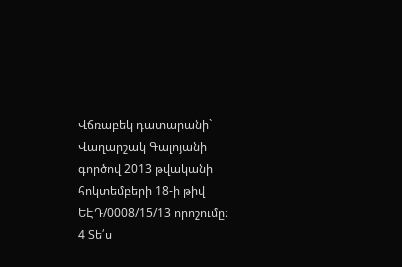Վճռաբեկ դատարանի` Վաղարշակ Գալոյանի գործով 2013 թվականի հոկտեմբերի 18-ի թիվ ԵԷԴ/0008/15/13 որոշումը։
4 Տե՛ս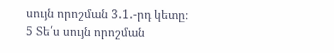սույն որոշման 3․1․-րդ կետը։
5 Տե՛ս սույն որոշման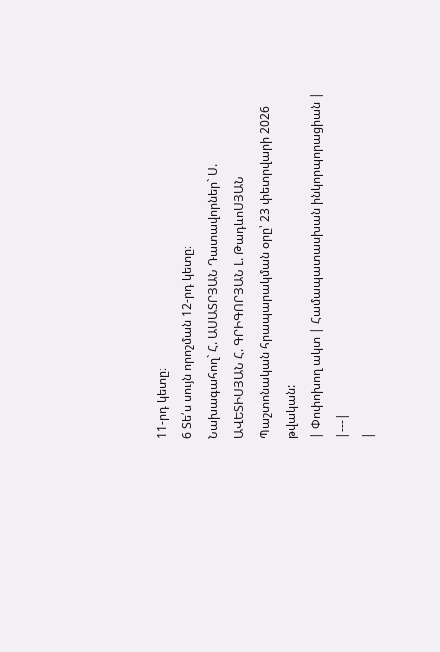11-րդ կետը։
6 Տե՛ս սույն որոշման 12-րդ կետը։
Նախագահող` Հ. ԱՍԱՏՐՅԱՆ Դատավորներ` Ս. ԱՎԵՏԻՍՅԱՆ Հ. ԳՐԻԳՈՐՅԱՆ Լ. ԹադևոՍՅԱՆ
Պաշտոնական հրապարակման օրը՝ 23 փետրվարի 2026 թվական:
| Փոփոխող ակտ | Համապատասխան ինկորպորացիան |
|---|
|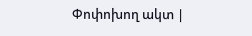Փոփոխող ակտ |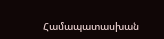Համապատասխան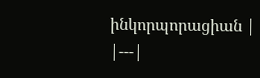ինկորպորացիան |
|---|